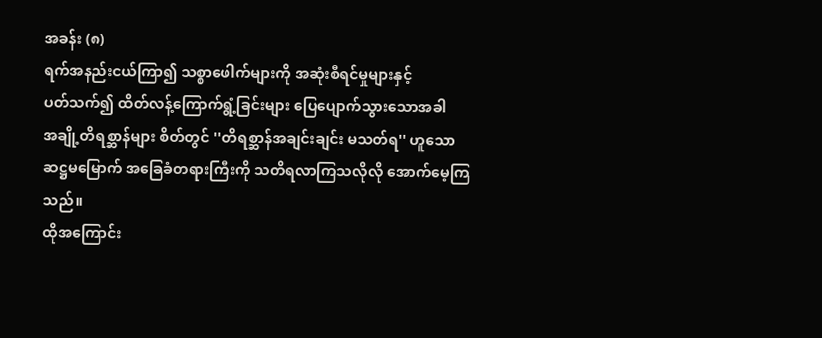အခန်း (၈)
ရက်အနည်းငယ်ကြာ၍ သစ္စာဖေါက်များကို အဆုံးစီရင်မှုများနှင့်
ပတ်သက်၍ ထိတ်လန့်ကြောက်ရွံ့ခြင်းများ ပြေပျောက်သွားသောအခါ
အချို့တိရစ္ဆာန်များ စိတ်တွင် ''တိရစ္ဆာန်အချင်းချင်း မသတ်ရ'' ဟူသော
ဆဋ္ဌမမြောက် အခြေခံတရားကြီးကို သတိရလာကြသလိုလို အောက်မေ့ကြသည်။
ထိုအကြောင်း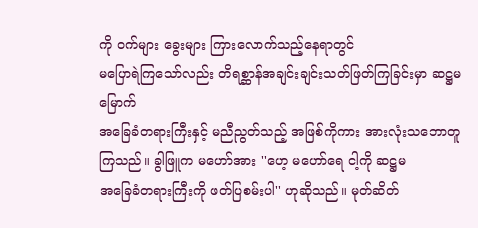ကို ဝက်များ ခွေးများ ကြားလောက်သည့်နေရာတွင်
မပြောရဲကြသော်လည်း တိရစ္ဆာန်အချင်းချင်းသတ်ဖြတ်ကြခြင်းမှာ ဆဋ္ဌမမြောက်
အခြေခံတရားကြီးနှင့် မညီညွတ်သည့် အဖြစ်ကိုကား အားလုံးသဘောတူ
ကြသည်။ ခွါဖြူက မဟော်အား ''ဟေ့ မဟော်ရေ ငါ့ကို ဆဋ္ဌမ
အခြေခံတရားကြီးကို ဖတ်ပြစမ်းပါ'' ဟုဆိုသည်။ မုတ်ဆိတ်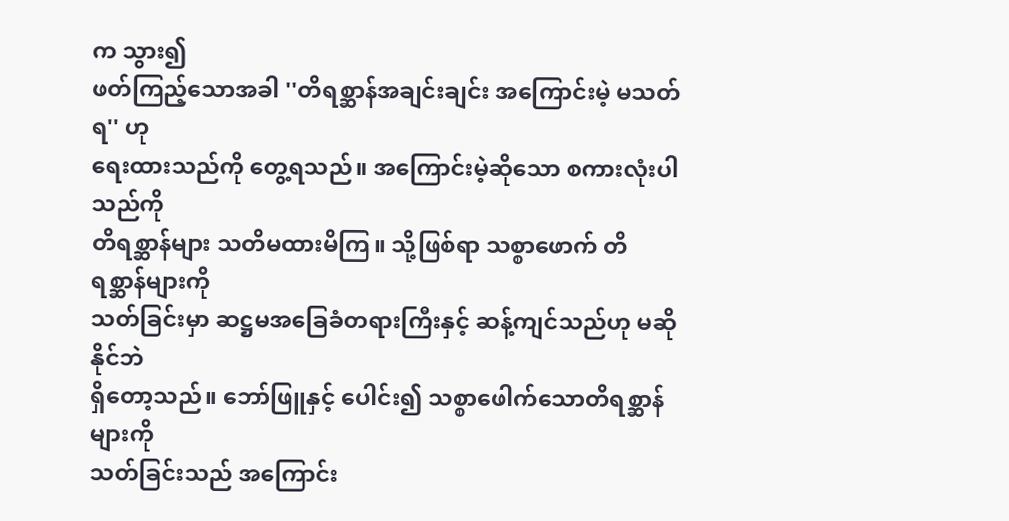က သွား၍
ဖတ်ကြည့်သောအခါ ''တိရစ္ဆာန်အချင်းချင်း အကြောင်းမဲ့ မသတ်ရ'' ဟု
ရေးထားသည်ကို တွေ့ရသည်။ အကြောင်းမဲ့ဆိုသော စကားလုံးပါသည်ကို
တိရစ္ဆာန်များ သတိမထားမိကြ။ သို့ဖြစ်ရာ သစ္စာဖောက် တိရစ္ဆာန်များကို
သတ်ခြင်းမှာ ဆဋ္ဌမအခြေခံတရားကြီးနှင့် ဆန့်ကျင်သည်ဟု မဆိုနိုင်ဘဲ
ရှိတော့သည်။ ဘော်ဖြူနှင့် ပေါင်း၍ သစ္စာဖေါက်သောတိရစ္ဆာန်များကို
သတ်ခြင်းသည် အကြောင်း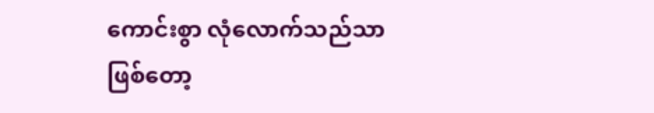ကောင်းစွာ လုံလောက်သည်သာဖြစ်တော့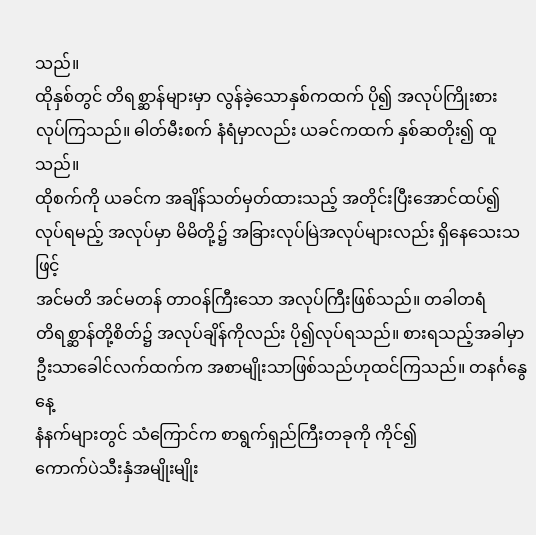သည်။
ထိုနှစ်တွင် တိရစ္ဆာန်များမှာ လွန်ခဲ့သောနှစ်ကထက် ပို၍ အလုပ်ကြိုးစား
လုပ်ကြသည်။ ဓါတ်မီးစက် နံရံမှာလည်း ယခင်ကထက် နှစ်ဆတိုး၍ ထူသည်။
ထိုစက်ကို ယခင်က အချိန်သတ်မှတ်ထားသည့် အတိုင်းပြီးအောင်ထပ်၍
လုပ်ရမည့် အလုပ်မှာ မိမိတို့၌ အခြားလုပ်မြဲအလုပ်များလည်း ရှိနေသေးသဖြင့်
အင်မတိ အင်မတန် တာဝန်ကြီးသော အလုပ်ကြီးဖြစ်သည်။ တခါတရံ
တိရစ္ဆာန်တို့စိတ်၌ အလုပ်ချိန်ကိုလည်း ပို၍လုပ်ရသည်။ စားရသည့်အခါမှာ
ဦးသာခေါင်လက်ထက်က အစာမျိုးသာဖြစ်သည်ဟုထင်ကြသည်။ တနင်္ဂနွေနေ့
နံနက်များတွင် သံကြောင်က စာရွက်ရှည်ကြီးတခုကို ကိုင်၍
ကောက်ပဲသီးနှံအမျိုးမျိုး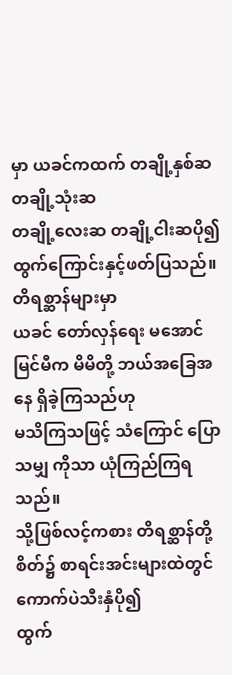မှာ ယခင်ကထက် တချို့နှစ်ဆ တချို့သုံးဆ
တချို့လေးဆ တချို့ငါးဆပို၍ ထွက်ကြောင်းနှင့်ဖတ်ပြသည်။ တိရစ္ဆာန်များမှာ
ယခင် တော်လှန်ရေး မအောင်မြင်မီက မိမိတို့ ဘယ်အခြေအနေ ရှိခဲ့ကြသည်ဟု
မသိကြသဖြင့် သံကြောင် ပြောသမျှ ကိုသာ ယုံကြည်ကြရသည်။
သို့ဖြစ်လင့်ကစား တိရစ္ဆာန်တို့စိတ်၌ စာရင်းအင်းများထဲတွင် ကောက်ပဲသီးနှံပို၍
ထွက်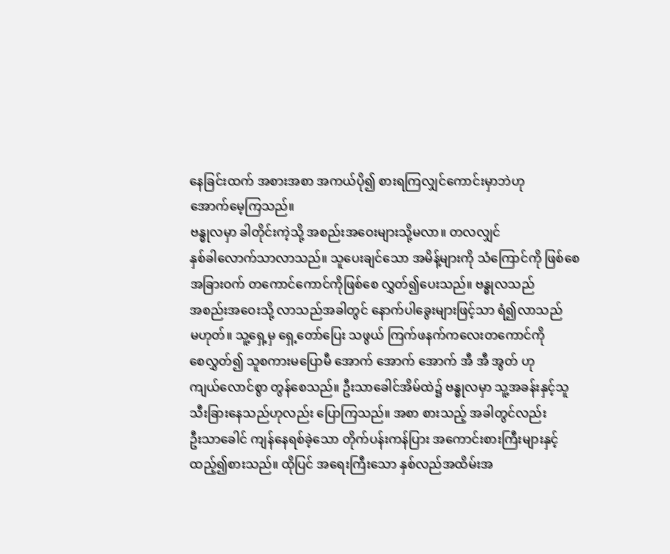နေခြင်းထက် အစားအစာ အကယ်ပို၍ စားရကြလျှင်ကောင်းမှာဘဲဟု
အောက်မေ့ကြသည်။
ဗန္ဓုလမှာ ခါတိုင်းကဲ့သို့ အစည်းအဝေးများသို့မလာ။ တလလျှင်
နှစ်ခါလောက်သာလာသည်။ သူပေးချင်သော အမိန့်များကို သံကြောင်ကို ဖြစ်စေ
အခြားဝက် တကောင်ကောင်ကိုဖြစ်စေ လွှတ်၍ပေးသည်။ ဗန္ဓုလသည်
အစည်းအဝေးသို့ လာသည်အခါတွင် နောက်ပါခွေးများဖြင့်သာ ရံ၍လာသည်
မဟုတ်။ သူ့ရှေ့မှ ရှေ့တော်ပြေး သဖွယ် ကြက်ဖနက်ကလေးတကောင်ကို
စေလွှတ်၍ သူစကားမပြောမီ အောက် အောက် အောက် အီ အီ အွတ် ဟု
ကျယ်လောင်စွာ တွန်စေသည်။ ဦးသာခေါင်အိမ်ထဲ၌ ဗန္ဓုလမှာ သူ့အခန်းနှင့်သူ
သီးခြားနေသည်ဟုလည်း ပြောကြသည်။ အစာ စားသည့် အခါတွင်လည်း
ဦးသာခေါင် ကျန်နေရစ်ခဲ့သော တိုက်ပန်းကန်ပြား အကောင်းစားကြီးများနှင့်
ထည့်၍စားသည်။ ထိုပြင် အရေးကြီးသော နှစ်လည်အထိမ်းအ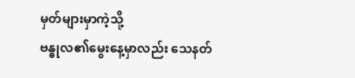မှတ်များမှာကဲ့သို့
ဗန္ဓုလ၏မွေးနေ့မှာလည်း သေနတ်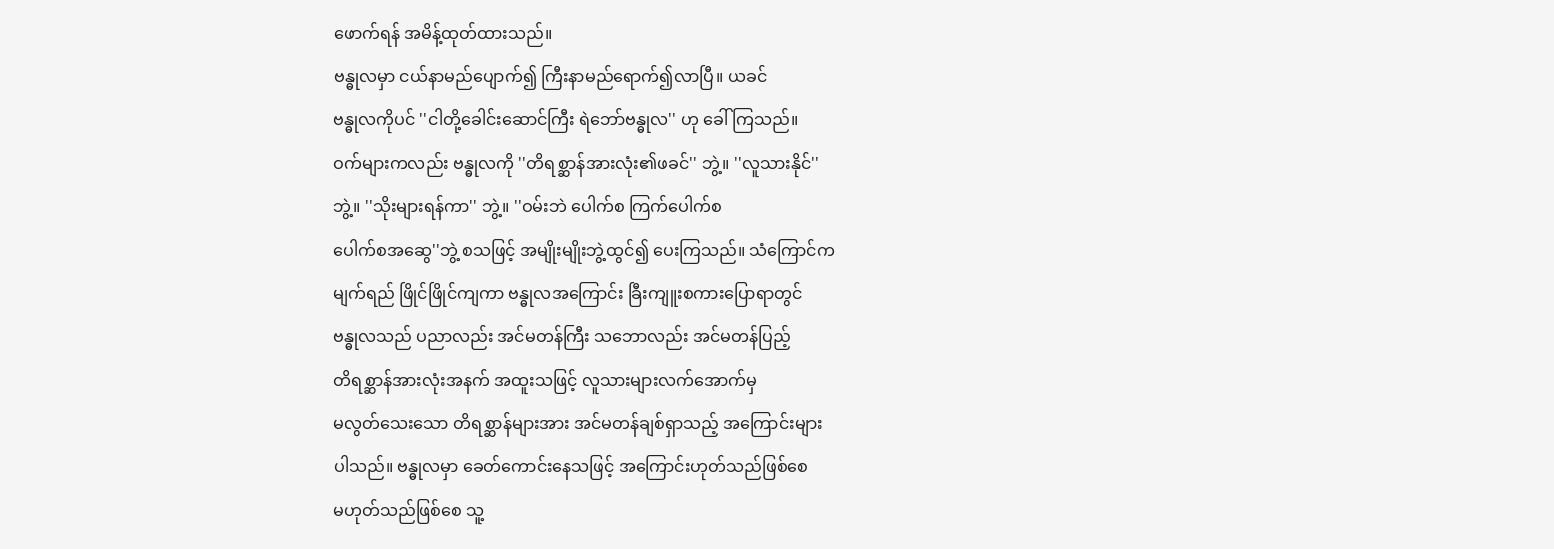ဖောက်ရန် အမိန့်ထုတ်ထားသည်။
ဗန္ဓုလမှာ ငယ်နာမည်ပျောက်၍ ကြီးနာမည်ရောက်၍လာပြီ။ ယခင်
ဗန္ဓုလကိုပင် ''ငါတို့ခေါင်းဆောင်ကြီး ရဲဘော်ဗန္ဓုလ'' ဟု ခေါ်ကြသည်။
ဝက်များကလည်း ဗန္ဓုလကို ''တိရစ္ဆာန်အားလုံး၏ဖခင်'' ဘွဲ့။ ''လူသားနိုင်''
ဘွဲ့။ ''သိုးများရန်ကာ'' ဘွဲ့။ ''ဝမ်းဘဲ ပေါက်စ ကြက်ပေါက်စ
ပေါက်စအဆွေ''ဘွဲ့ စသဖြင့် အမျိုးမျိုးဘွဲ့ထွင်၍ ပေးကြသည်။ သံကြောင်က
မျက်ရည် ဖြိုင်ဖြိုင်ကျကာ ဗန္ဓုလအကြောင်း ခြီးကျူးစကားပြောရာတွင်
ဗန္ဓုလသည် ပညာလည်း အင်မတန်ကြီး သဘောလည်း အင်မတန်ပြည့်
တိရစ္ဆာန်အားလုံးအနက် အထူးသဖြင့် လူသားများလက်အောက်မှ
မလွတ်သေးသော တိရစ္ဆာန်များအား အင်မတန်ချစ်ရှာသည့် အကြောင်းများ
ပါသည်။ ဗန္ဓုလမှာ ခေတ်ကောင်းနေသဖြင့် အကြောင်းဟုတ်သည်ဖြစ်စေ
မဟုတ်သည်ဖြစ်စေ သူ့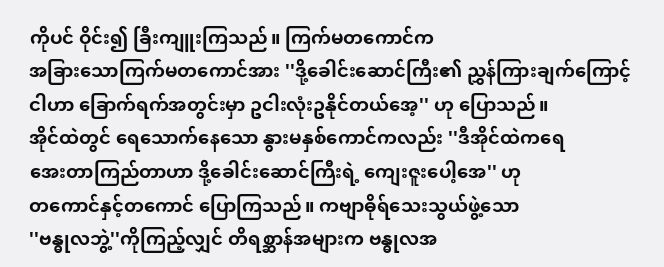ကိုပင် ဝိုင်း၍ ခြီးကျူးကြသည်။ ကြက်မတကောင်က
အခြားသောကြက်မတကောင်အား ''ဒို့ခေါင်းဆောင်ကြီး၏ ညွှန်ကြားချက်ကြောင့်
ငါဟာ ခြောက်ရက်အတွင်းမှာ ဥငါးလုံးဥနိုင်တယ်အေ့'' ဟု ပြောသည်။
အိုင်ထဲတွင် ရေသောက်နေသော နွားမနှစ်ကောင်ကလည်း ''ဒီအိုင်ထဲကရေ
အေးတာကြည်တာဟာ ဒို့ခေါင်းဆောင်ကြီးရဲ့ ကျေးဇူးပေါ့အေ'' ဟု
တကောင်နှင့်တကောင် ပြောကြသည်။ ကဗျာဓိုရ်သေးသွယ်ဖွဲ့သော
''ဗန္ဓုလဘွဲ့''ကိုကြည့်လျှင် တိရစ္ဆာန်အများက ဗန္ဓုလအ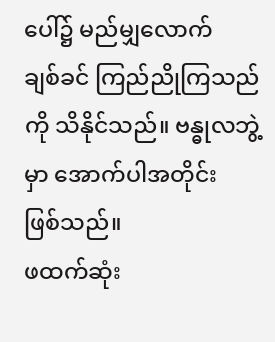ပေါ်၌ မည်မျှလောက်
ချစ်ခင် ကြည်ညိုကြသည်ကို သိနိုင်သည်။ ဗန္ဓုလဘွဲ့မှာ အောက်ပါအတိုင်း
ဖြစ်သည်။
ဖထက်ဆုံး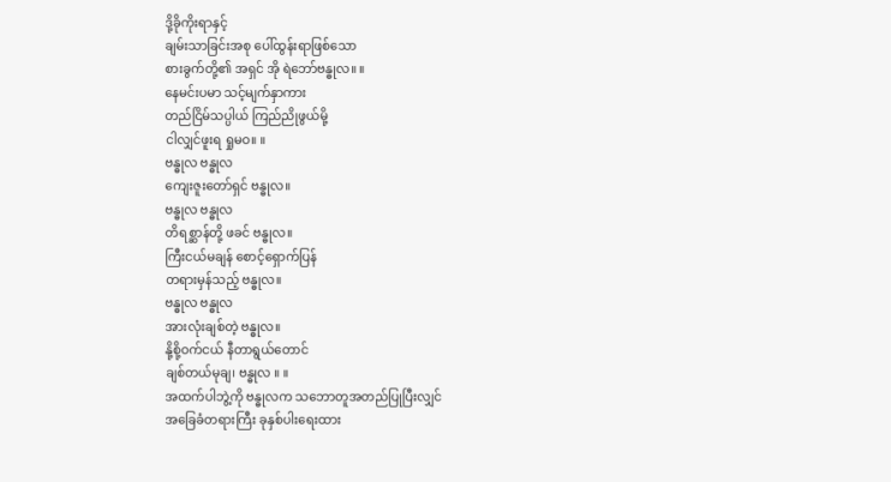ဒို့ခိုကိုးရာနှင့်
ချမ်းသာခြင်းအစု ပေါ်ထွန်းရာဖြစ်သော
စားခွက်တို့၏ အရှင် အို ရဲဘော်ဗန္ဓုလ။ ။
နေမင်းပမာ သင့်မျက်နှာကား
တည်ငြိမ်သပ္ပါယ် ကြည်ညိုဖွယ်မို့
ငါလျှင်ဖူးရ ရှုမဝ။ ။
ဗန္ဓုလ ဗန္ဓုလ
ကျေးဇူးတော်ရှင် ဗန္ဓုလ။
ဗန္ဓုလ ဗန္ဓုလ
တိရစ္ဆာန်တို့ ဖခင် ဗန္ဓုလ။
ကြီးငယ်မချန် စောင့်ရှောက်ပြန်
တရားမှန်သည့် ဗန္ဓုလ။
ဗန္ဓုလ ဗန္ဓုလ
အားလုံးချစ်တဲ့ ဗန္ဓုလ။
နို့စို့ဝက်ငယ် နီတာရွယ်တောင်
ချစ်တယ်မုချ၊ ဗန္ဓုလ ။ ။
အထက်ပါဘွဲ့ကို ဗန္ဓုလက သဘောတူအတည်ပြုပြီးလျှင်
အခြေခံတရားကြီး ခုနှစ်ပါးရေးထား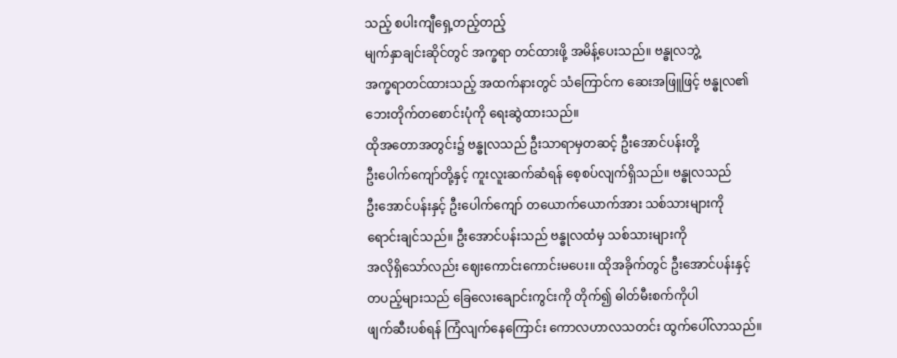သည့် စပါးကျီရှေ့တည့်တည့်
မျက်နှာချင်းဆိုင်တွင် အက္ခရာ တင်ထားဖို့ အမိန့်ပေးသည်။ ဗန္ဓုလဘွဲ့
အက္ခရာတင်ထားသည့် အထက်နားတွင် သံကြောင်က ဆေးအဖြူဖြင့် ဗန္ဓုလ၏
ဘေးတိုက်တစောင်းပုံကို ရေးဆွဲထားသည်။
ထိုအတောအတွင်း၌ ဗန္ဓုလသည် ဦးသာရာမှတဆင့် ဦးအောင်ပန်းတို့
ဦးပေါက်ကျော်တို့နှင့် ကူးလူးဆက်ဆံရန် စေ့စပ်လျက်ရှိသည်။ ဗန္ဓုလသည်
ဦးအောင်ပန်းနှင့် ဦးပေါက်ကျော် တယောက်ယောက်အား သစ်သားများကို
ရောင်းချင်သည်။ ဦးအောင်ပန်းသည် ဗန္ဓုလထံမှ သစ်သားများကို
အလိုရှိသော်လည်း ဈေးကောင်းကောင်းမပေး။ ထိုအခိုက်တွင် ဦးအောင်ပန်းနှင့်
တပည့်များသည် ခြေလေးချောင်းကွင်းကို တိုက်၍ ဓါတ်မီးစက်ကိုပါ
ဖျက်ဆီးပစ်ရန် ကြံလျက်နေကြောင်း ကောလဟာလသတင်း ထွက်ပေါ်လာသည်။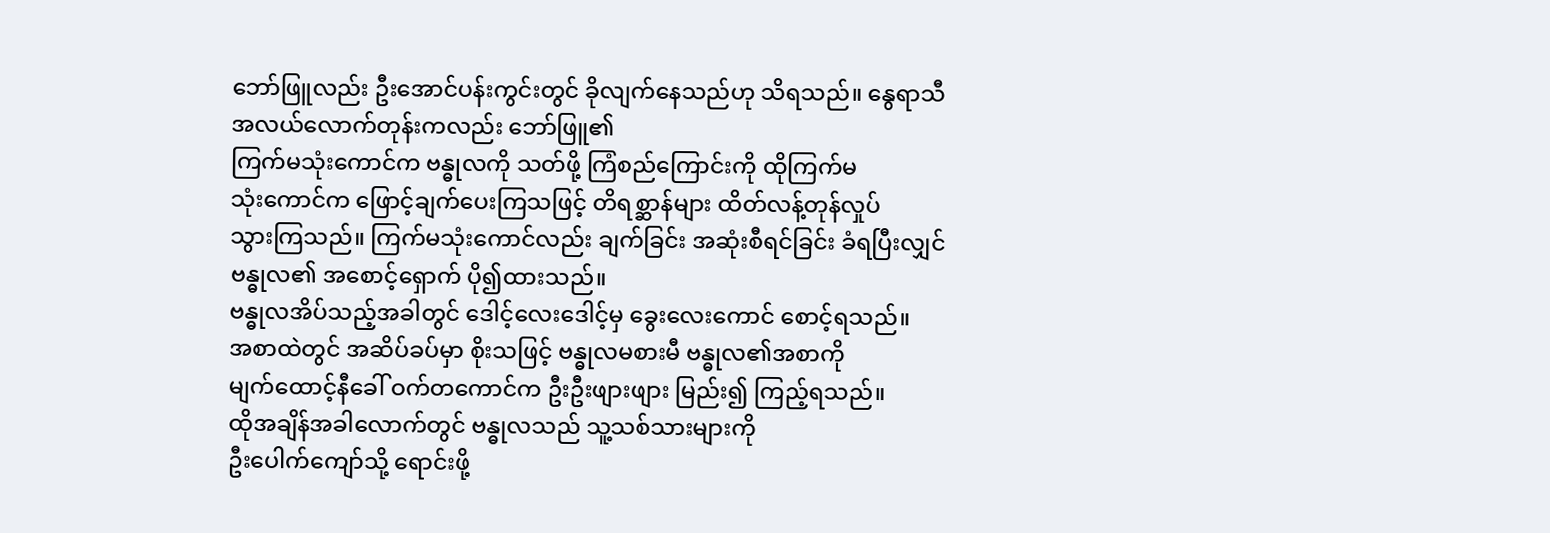ဘော်ဖြူလည်း ဦးအောင်ပန်းကွင်းတွင် ခိုလျက်နေသည်ဟု သိရသည်။ နွေရာသီ
အလယ်လောက်တုန်းကလည်း ဘော်ဖြူ၏
ကြက်မသုံးကောင်က ဗန္ဓုလကို သတ်ဖို့ ကြံစည်ကြောင်းကို ထိုကြက်မ
သုံးကောင်က ဖြောင့်ချက်ပေးကြသဖြင့် တိရစ္ဆာန်များ ထိတ်လန့်တုန်လှုပ်
သွားကြသည်။ ကြက်မသုံးကောင်လည်း ချက်ခြင်း အဆုံးစီရင်ခြင်း ခံရပြီးလျှင်
ဗန္ဓုလ၏ အစောင့်ရှောက် ပို၍ထားသည်။
ဗန္ဓုလအိပ်သည့်အခါတွင် ဒေါင့်လေးဒေါင့်မှ ခွေးလေးကောင် စောင့်ရသည်။
အစာထဲတွင် အဆိပ်ခပ်မှာ စိုးသဖြင့် ဗန္ဓုလမစားမီ ဗန္ဓုလ၏အစာကို
မျက်ထောင့်နီခေါ် ဝက်တကောင်က ဦးဦးဖျားဖျား မြည်း၍ ကြည့်ရသည်။
ထိုအချိန်အခါလောက်တွင် ဗန္ဓုလသည် သူ့သစ်သားများကို
ဦးပေါက်ကျော်သို့ ရောင်းဖို့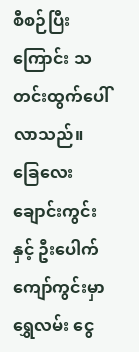စီစဉ်ပြီးကြောင်း သတင်းထွက်ပေါ်လာသည်။
ခြေလေးချောင်းကွင်းနှင့် ဦးပေါက်ကျော်ကွင်းမှာ ရွှေလမ်း ငွေ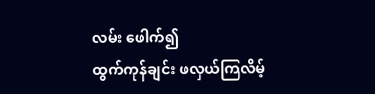လမ်း ဖေါက်၍
ထွက်ကုန်ချင်း ဖလှယ်ကြလိမ့်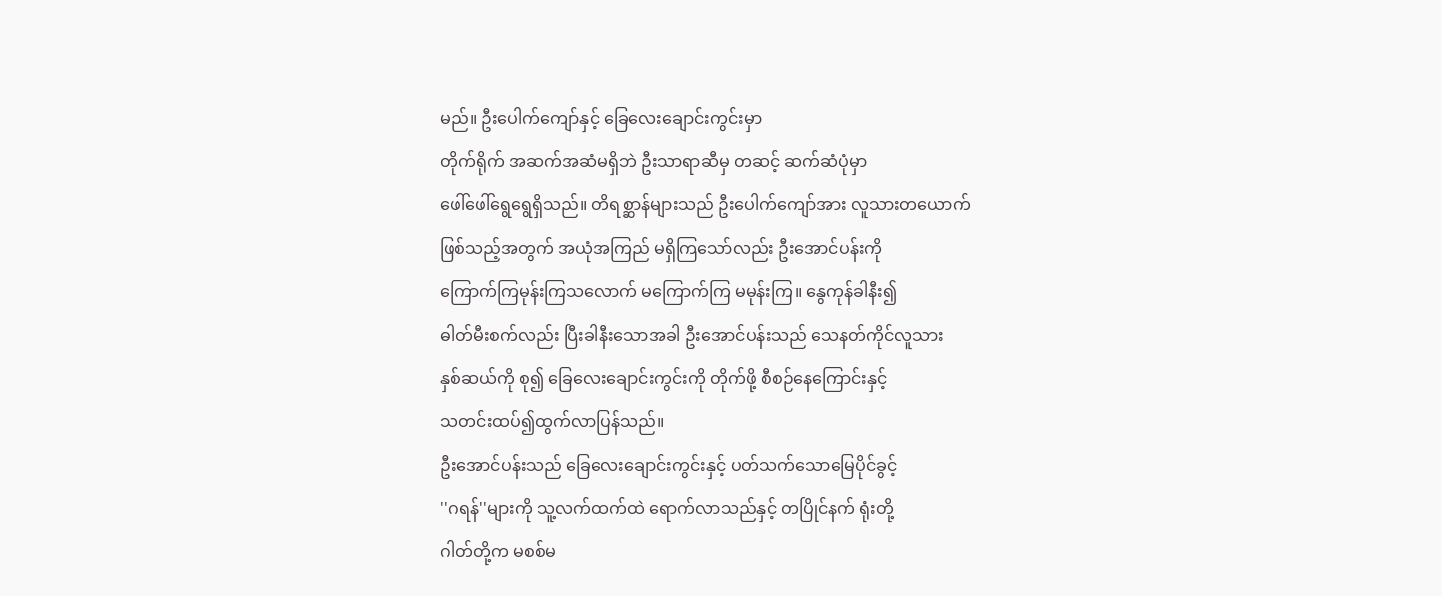မည်။ ဦးပေါက်ကျော်နှင့် ခြေလေးချောင်းကွင်းမှာ
တိုက်ရိုက် အဆက်အဆံမရှိဘဲ ဦးသာရာဆီမှ တဆင့် ဆက်ဆံပုံမှာ
ဖေါ်ဖေါ်ရွေရွေရှိသည်။ တိရစ္ဆာန်များသည် ဦးပေါက်ကျော်အား လူသားတယောက်
ဖြစ်သည့်အတွက် အယုံအကြည် မရှိကြသော်လည်း ဦးအောင်ပန်းကို
ကြောက်ကြမုန်းကြသလောက် မကြောက်ကြ မမုန်းကြ။ နွေကုန်ခါနီး၍
ဓါတ်မီးစက်လည်း ပြီးခါနီးသောအခါ ဦးအောင်ပန်းသည် သေနတ်ကိုင်လူသား
နှစ်ဆယ်ကို စု၍ ခြေလေးချောင်းကွင်းကို တိုက်ဖို့ စီစဉ်နေကြောင်းနှင့်
သတင်းထပ်၍ထွက်လာပြန်သည်။
ဦးအောင်ပန်းသည် ခြေလေးချောင်းကွင်းနှင့် ပတ်သက်သောမြေပိုင်ခွင့်
''ဂရန်''များကို သူ့လက်ထက်ထဲ ရောက်လာသည်နှင့် တပြိုင်နက် ရုံးတို့
ဂါတ်တို့က မစစ်မ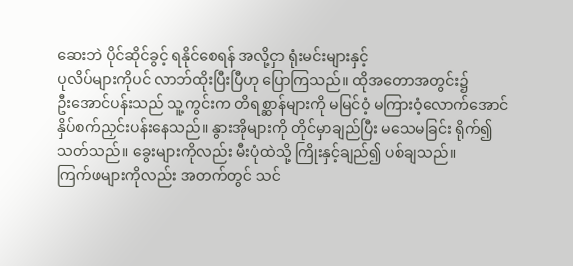ဆေးဘဲ ပိုင်ဆိုင်ခွင့် ရနိုင်စေရန် အလို့ငှာ ရုံးမင်းများနှင့်
ပုလိပ်များကိုပင် လာဘ်ထိုးပြီးပြီဟု ပြောကြသည်။ ထိုအတောအတွင်း၌
ဦးအောင်ပန်းသည် သူ့ကွင်းက တိရစ္ဆာန်များကို မမြင်ဝံ့ မကြားဝံ့လောက်အောင်
နှိပ်စက်ညှင်းပန်းနေသည်။ နွားအိုများကို တိုင်မှာချည်ပြီး မသေမခြင်း ရိုက်၍
သတ်သည်။ ခွေးများကိုလည်း မီးပုံထဲသို့ ကြိုးနှင့်ချည်၍ ပစ်ချသည်။
ကြက်ဖများကိုလည်း အတက်တွင် သင်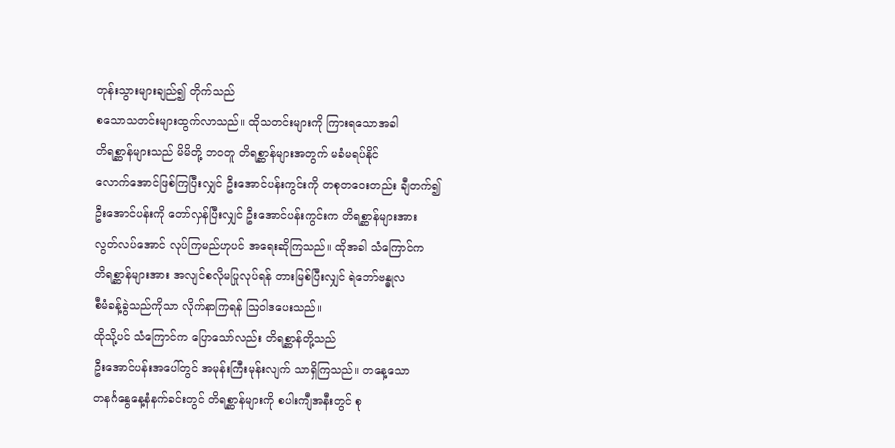တုန်းသွားများချည်၍ တိုက်သည်
စသောသတင်းများထွက်လာသည်။ ထိုသတင်းများကို ကြားရသောအခါ
တိရစ္ဆာန်များသည် မိမိတို့ ဘဝတူ တိရစ္ဆာန်များအတွက် မခံမရပ်နိုင်
လောက်အောင်ဖြစ်ကြပြီးလျှင် ဦးအောင်ပန်းကွင်းကို တစုတဝေးတည်း ချီတက်၍
ဦးအောင်ပန်းကို တော်လှန်ပြီးလျှင် ဦးအောင်ပန်းကွင်းက တိရစ္ဆာန်များအား
လွတ်လပ်အောင် လုပ်ကြမည်ဟုပင် အရေးဆိုကြသည်။ ထိုအခါ သံကြောင်က
တိရစ္ဆာန်များအား အလျင်စလိုမပြုလုပ်ရန် တားမြစ်ပြီးလျှင် ရဲဘော်ဗန္ဓုလ
စီမံခန့်ခွဲသည်ကိုသာ လိုက်နာကြရန် ဩဝါဒပေးသည်။
ထိုသို့ပင် သံကြောင်က ပြောသော်လည်း တိရစ္ဆာန်တို့သည်
ဦးအောင်ပန်းအပေါ်တွင် အမုန်းကြီးမုန်းလျက် သာရှိကြသည်။ တနေ့သော
တနင်္ဂနွေနေ့နံနက်ခင်းတွင် တိရစ္ဆာန်များကို စပါးကျီအနီးတွင် စု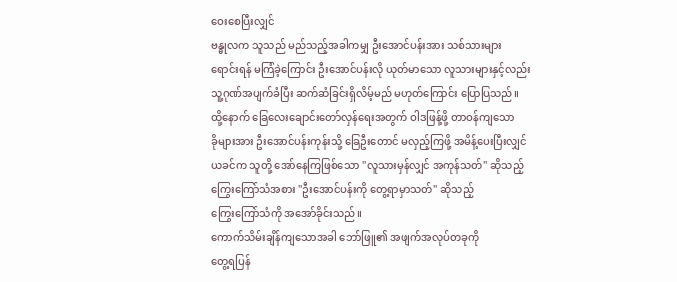ဝေးစေပြီးလျှင်
ဗန္ဓုလက သူသည် မည်သည့်အခါကမျှ ဦးအောင်ပန်းအား သစ်သားများ
ရောင်းရန် မကြံခဲ့ကြောင်း ဦးအောင်ပန်းလို ယုတ်မာသော လူသားများနှင့်လည်း
သူ့ဂုဏ်အပျက်ခံပြီး ဆက်ဆံခြင်းရှိလိမ့်မည် မဟုတ်ကြောင်း ပြောပြသည်။
ထို့နောက် ခြေလေးချောင်းတော်လှန်ရေးအတွက် ဝါဒဖြန့်ဖို့ တာဝန်ကျသော
ခိုများအား ဦးအောင်ပန်းကုန်းသို့ ခြေဦးတောင် မလှည့်ကြဖို့ အမိန့်ပေးပြီးလျှင်
ယခင်က သူတို့ အော်နေကြဖြစ်သော ''လူသားမှန်လျှင် အကုန်သတ်'' ဆိုသည့်
ကြွေးကြော်သံအစား ''ဦးအောင်ပန်းကို တွေ့ရာမှာသတ်'' ဆိုသည့်
ကြွေးကြော်သံကို အအော်ခိုင်းသည်။
ကောက်သိမ်းချိန်ကျသောအခါ ဘော်ဖြူ၏ အဖျက်အလုပ်တခုကို
တွေ့ရပြန်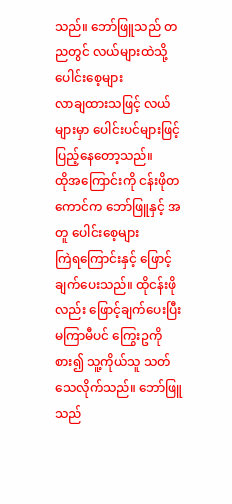သည်။ ဘော်ဖြူသည် တညတွင် လယ်များထဲသို့ ပေါင်းစေ့များ
လာချထားသဖြင့် လယ်များမှာ ပေါင်းပင်များဖြင့် ပြည့်နေတော့သည်။
ထိုအကြောင်းကို ငန်းဖိုတကောင်က ဘော်ဖြူနှင့် အတူ ပေါင်းစေ့များ
ကြဲရကြောင်းနှင့် ဖြောင့်ချက်ပေးသည်။ ထိုငန်းဖိုလည်း ဖြောင့်ချက်ပေးပြီး
မကြာမီပင် ကြွေးဥကိုစား၍ သူ့ကိုယ်သူ သတ်သေလိုက်သည်။ ဘော်ဖြူသည်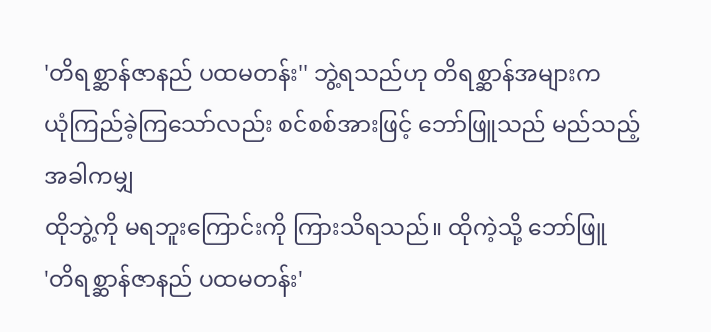'တိရစ္ဆာန်ဇာနည် ပထမတန်း'' ဘွဲ့ရသည်ဟု တိရစ္ဆာန်အများက
ယုံကြည်ခဲ့ကြသော်လည်း စင်စစ်အားဖြင့် ဘော်ဖြူသည် မည်သည့် အခါကမျှ
ထိုဘွဲ့ကို မရဘူးကြောင်းကို ကြားသိရသည်။ ထိုကဲ့သို့ ဘော်ဖြူ
'တိရစ္ဆာန်ဇာနည် ပထမတန်း'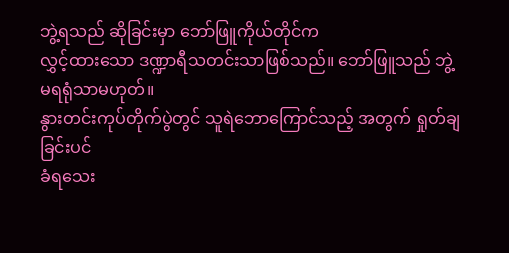ဘွဲ့ရသည် ဆိုခြင်းမှာ ဘော်ဖြူကိုယ်တိုင်က
လွှင့်ထားသော ဒဏ္ဍာရီသတင်းသာဖြစ်သည်။ ဘော်ဖြူသည် ဘွဲ့မရရုံသာမဟုတ်။
နွားတင်းကုပ်တိုက်ပွဲတွင် သူရဲဘောကြောင်သည့် အတွက် ရှုတ်ချခြင်းပင်
ခံရသေး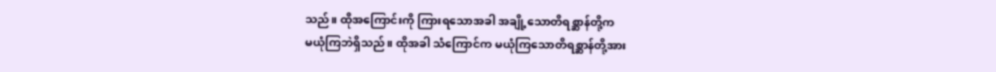သည်။ ထိုအကြောင်းကို ကြားရသောအခါ အချို့သောတိရစ္ဆာန်တို့က
မယုံကြဘဲရှိသည်။ ထိုအခါ သံကြောင်က မယုံကြသောတိရစ္ဆာန်တို့အား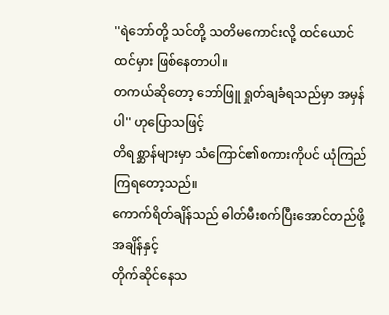''ရဲဘော်တို့ သင်တို့ သတိမကောင်းလို့ ထင်ယောင်ထင်မှား ဖြစ်နေတာပါ။
တကယ်ဆိုတော့ ဘော်ဖြူ ရှုတ်ချခံရသည်မှာ အမှန်ပါ'' ဟုပြောသဖြင့်
တိရစ္ဆာန်များမှာ သံကြောင်၏စကားကိုပင် ယုံကြည်ကြရတော့သည်။
ကောက်ရိတ်ချိန်သည် ဓါတ်မီးစက်ပြီးအောင်တည်ဖို့ အချိန်နှင့်
တိုက်ဆိုင်နေသ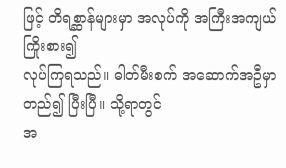ဖြင့် တိရစ္ဆာန်များမှာ အလုပ်ကို အကြီးအကျယ် ကြိုးစား၍
လုပ်ကြရသည်။ ဓါတ်မီးစက် အဆောက်အဦမှာ တည်၍ ပြီးပြီ။ သို့ရာတွင်
အ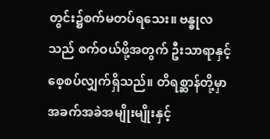တွင်း၌စက်မတပ်ရသေး။ ဗန္ဓုလသည် စက်ဝယ်ဖို့အတွက် ဦးသာရာနှင့်
စေ့စပ်လျှက်ရှိသည်။ တိရစ္ဆာန်တို့မှာ အခက်အခဲအမျိုးမျိုးနှင့်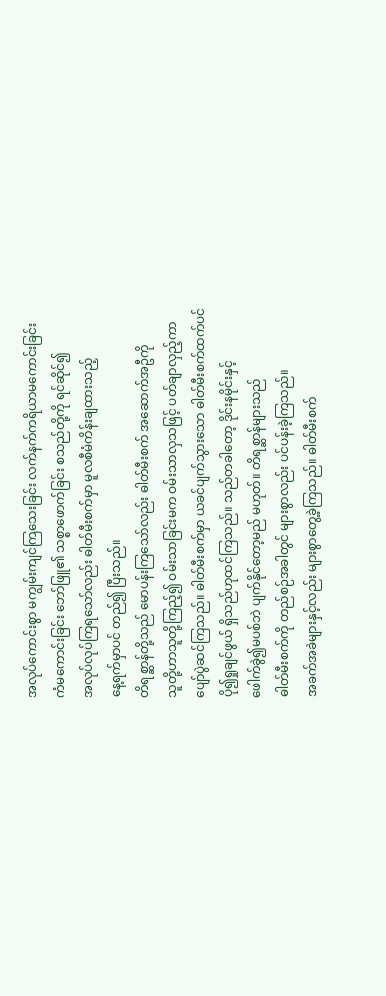အလုပ်ကောင်းစွာ မကျွမ်းကျင်ကြသေးခြင်း လက်နက်ကရိယာမကောင်းခြင်း
ကံမကောင်းခြင်း ဘော်ဖြူ၏ သစ္စာဖောက်ခြင်း စသည်တို့ကို ရင်ဆိုင်၍
အလုပ်လုပ်ကြရသော်လည်း ဓါတ်မီးစက်မှာ မူလစီမံကိန်းချထားသည့်
နေ့ရက်မှာပင် တည်၍ ပြီးသည်။
တိရစ္ဆာန်တို့သည် မောပန်းကြသော်လည်း ဓါတ်မီးစက် အဆောက်အဦကို
သူတို့ဟာသူတို့ကြည့်၍ ဝမ်းသာခြင်းမက ဝမ်းသာလှသဖြင့် ပတ်ချာလှည့်ကာ
ပျော်ပွဲဆင်ကြသည်။ ဓါတ်မီးစက်မှာ ယခင်ပျက်သွားသော ဓါတ်မီးစက်ထက်ပင်
ပို၍ရှုချင်ဖွယ် ရှိသည်ဟုထင်ကြသည်။ သည်တခါတော့ ဒိုင်းနမိုင်းနှင့်
ဖေါက်ခွဲ၍မပစ်ဘဲ ပျက်နိုင်တော့မည် မဟုတ်။ တိရစ္ဆာန်များသည်
ဓါတ်မီးစက်ကို တည်စဉ်အခါတွင် များစွာလည်း ပင်ပန်းခဲ့ကြသည်။
အခက်အခဲများနှင့်လည်း များစွာတွေ့ခဲ့ကြသည်။ ဓါတ်မီးစက်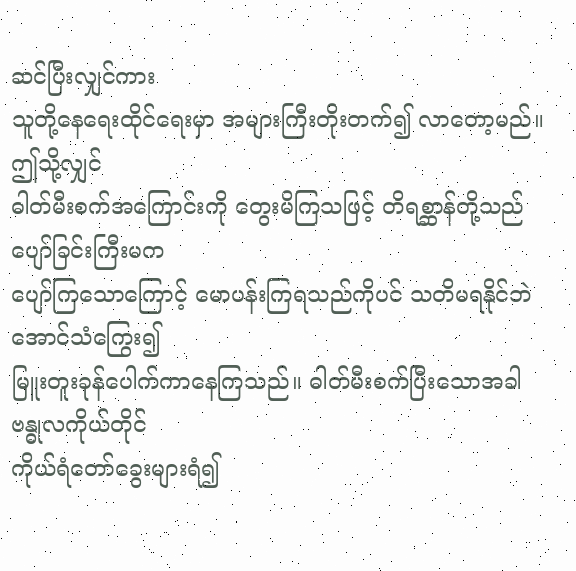ဆင်ပြီးလျှင်ကား
သူတို့နေရေးထိုင်ရေးမှာ အများကြီးတိုးတက်၍ လာတော့မည်။ ဤသို့လျှင်
ဓါတ်မီးစက်အကြောင်းကို တွေးမိကြသဖြင့် တိရစ္ဆာန်တို့သည် ပျော်ခြင်းကြီးမက
ပျော်ကြသောကြောင့် မောပန်းကြရသည်ကိုပင် သတိမရနိုင်ဘဲ အောင်သံကြွေး၍
မြူးတူးခုန်ပေါက်ကာနေကြသည်။ ဓါတ်မီးစက်ပြီးသောအခါ ဗန္ဓုလကိုယ်တိုင်
ကိုယ်ရံတော်ခွေးများရံ၍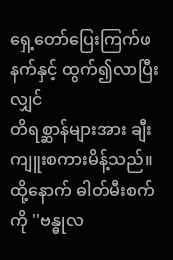ရှေ့တော်ပြေးကြက်ဖနက်နှင့် ထွက်၍လာပြီးလျှင်
တိရစ္ဆာန်များအား ချီးကျူးစကားမိန့်သည်။ ထို့နောက် ဓါတ်မီးစက်ကို ''ဗန္ဓုလ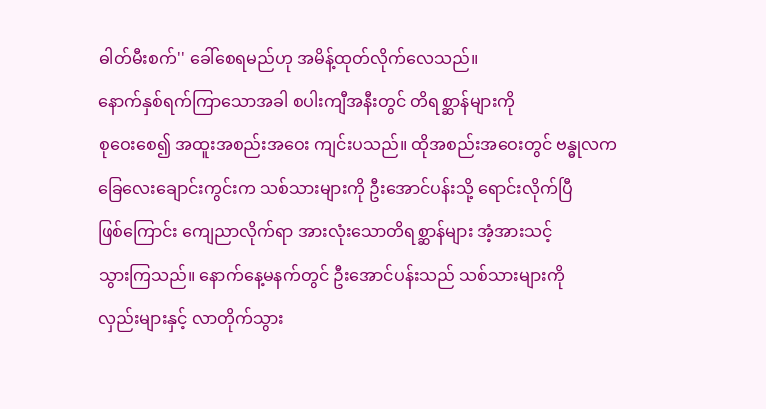ဓါတ်မီးစက်'' ခေါ်စေရမည်ဟု အမိန့်ထုတ်လိုက်လေသည်။
နောက်နှစ်ရက်ကြာသောအခါ စပါးကျီအနီးတွင် တိရစ္ဆာန်များကို
စုဝေးစေ၍ အထူးအစည်းအဝေး ကျင်းပသည်။ ထိုအစည်းအဝေးတွင် ဗန္ဓုလက
ခြေလေးချောင်းကွင်းက သစ်သားများကို ဦးအောင်ပန်းသို့ ရောင်းလိုက်ပြီ
ဖြစ်ကြောင်း ကျေညာလိုက်ရာ အားလုံးသောတိရစ္ဆာန်များ အံ့အားသင့်
သွားကြသည်။ နောက်နေ့မနက်တွင် ဦးအောင်ပန်းသည် သစ်သားများကို
လှည်းများနှင့် လာတိုက်သွား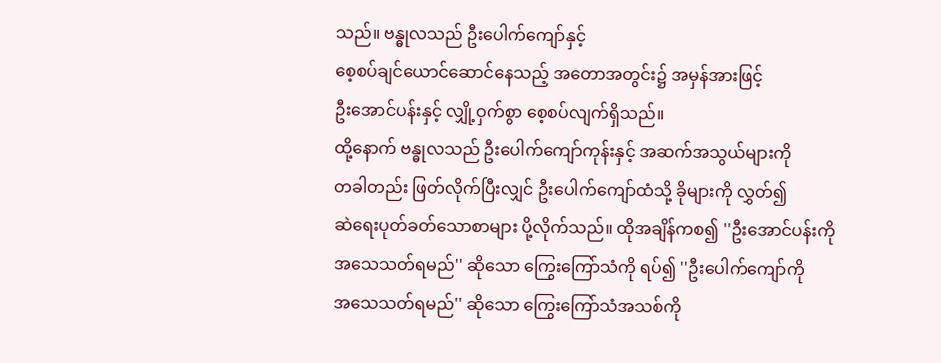သည်။ ဗန္ဓုလသည် ဦးပေါက်ကျော်နှင့်
စေ့စပ်ချင်ယောင်ဆောင်နေသည့် အတောအတွင်း၌ အမှန်အားဖြင့်
ဦးအောင်ပန်းနှင့် လျှို့ဝှက်စွာ စေ့စပ်လျက်ရှိသည်။
ထို့နောက် ဗန္ဓုလသည် ဦးပေါက်ကျော်ကုန်းနှင့် အဆက်အသွယ်များကို
တခါတည်း ဖြတ်လိုက်ပြီးလျှင် ဦးပေါက်ကျော်ထံသို့ ခိုများကို လွှတ်၍
ဆဲရေးပုတ်ခတ်သောစာများ ပို့လိုက်သည်။ ထိုအချိန်ကစ၍ ''ဦးအောင်ပန်းကို
အသေသတ်ရမည်'' ဆိုသော ကြွေးကြော်သံကို ရပ်၍ ''ဦးပေါက်ကျော်ကို
အသေသတ်ရမည်'' ဆိုသော ကြွေးကြော်သံအသစ်ကို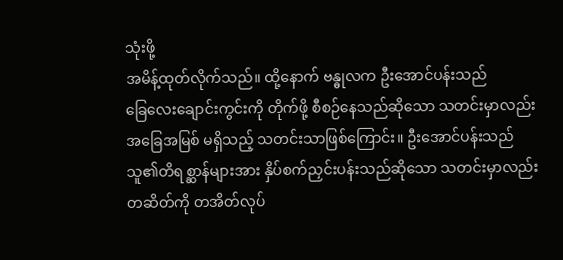သုံးဖို့
အမိန့်ထုတ်လိုက်သည်။ ထို့နောက် ဗန္ဓုလက ဦးအောင်ပန်းသည်
ခြေလေးချောင်းကွင်းကို တိုက်ဖို့ စီစဉ်နေသည်ဆိုသော သတင်းမှာလည်း
အခြေအမြစ် မရှိသည့် သတင်းသာဖြစ်ကြောင်း။ ဦးအောင်ပန်းသည်
သူ၏တိရစ္ဆာန်များအား နှိပ်စက်ညှင်းပန်းသည်ဆိုသော သတင်းမှာလည်း
တဆိတ်ကို တအိတ်လုပ်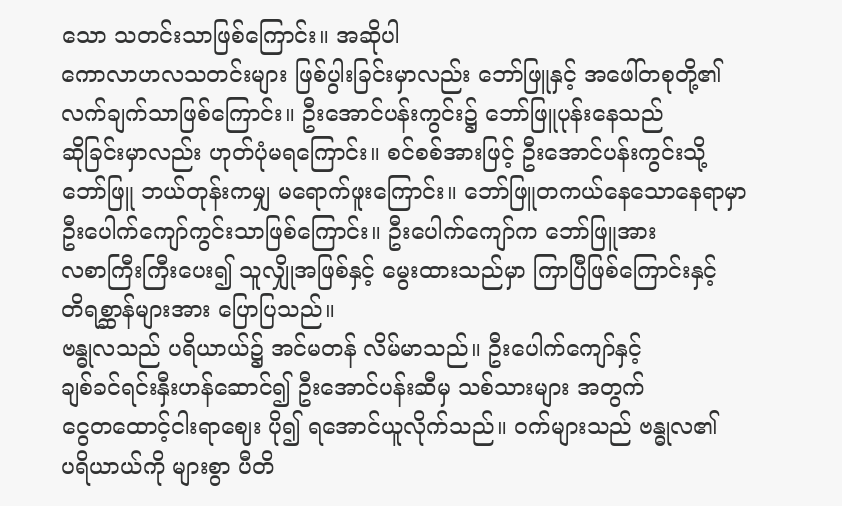သော သတင်းသာဖြစ်ကြောင်း။ အဆိုပါ
ကောလာဟလသတင်းများ ဖြစ်ပွါးခြင်းမှာလည်း ဘော်ဖြူနှင့် အဖေါ်တစုတို့၏
လက်ချက်သာဖြစ်ကြောင်း။ ဦးအောင်ပန်းကွင်း၌ ဘော်ဖြူပုန်းနေသည်
ဆိုခြင်းမှာလည်း ဟုတ်ပုံမရကြောင်း။ စင်စစ်အားဖြင့် ဦးအောင်ပန်းကွင်းသို့
ဘော်ဖြူ ဘယ်တုန်းကမျှ မရောက်ဖူးကြောင်း။ ဘော်ဖြူတကယ်နေသောနေရာမှာ
ဦးပေါက်ကျော်ကွင်းသာဖြစ်ကြောင်း။ ဦးပေါက်ကျော်က ဘော်ဖြူအား
လစာကြီးကြီးပေး၍ သူလျှိုအဖြစ်နှင့် မွေးထားသည်မှာ ကြာပြီဖြစ်ကြောင်းနှင့်
တိရစ္ဆာန်များအား ပြောပြသည်။
ဗန္ဓုလသည် ပရိယာယ်၌ အင်မတန် လိမ်မာသည်။ ဦးပေါက်ကျော်နှင့်
ချစ်ခင်ရင်းနှီးဟန်ဆောင်၍ ဦးအောင်ပန်းဆီမှ သစ်သားများ အတွက်
ငွေတထောင့်ငါးရာဈေး ပို၍ ရအောင်ယူလိုက်သည်။ ဝက်များသည် ဗန္ဓုလ၏
ပရိယာယ်ကို များစွာ ပီတိ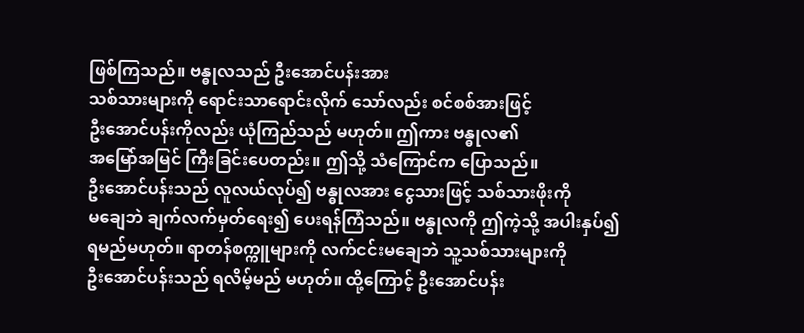ဖြစ်ကြသည်။ ဗန္ဓုလသည် ဦးအောင်ပန်းအား
သစ်သားများကို ရောင်းသာရောင်းလိုက် သော်လည်း စင်စစ်အားဖြင့်
ဦးအောင်ပန်းကိုလည်း ယုံကြည်သည် မဟုတ်။ ဤကား ဗန္ဓုလ၏
အမြော်အမြင် ကြီးခြင်းပေတည်း။ ဤသို့ သံကြောင်က ပြောသည်။
ဦးအောင်ပန်းသည် လူလယ်လုပ်၍ ဗန္ဓုလအား ငွေသားဖြင့် သစ်သားဖိုးကို
မချေဘဲ ချက်လက်မှတ်ရေး၍ ပေးရန်ကြံသည်။ ဗန္ဓုလကို ဤကဲ့သို့ အပါးနှပ်၍
ရမည်မဟုတ်။ ရာတန်စက္ကူများကို လက်ငင်းမချေဘဲ သူ့သစ်သားများကို
ဦးအောင်ပန်းသည် ရလိမ့်မည် မဟုတ်။ ထို့ကြောင့် ဦးအောင်ပန်း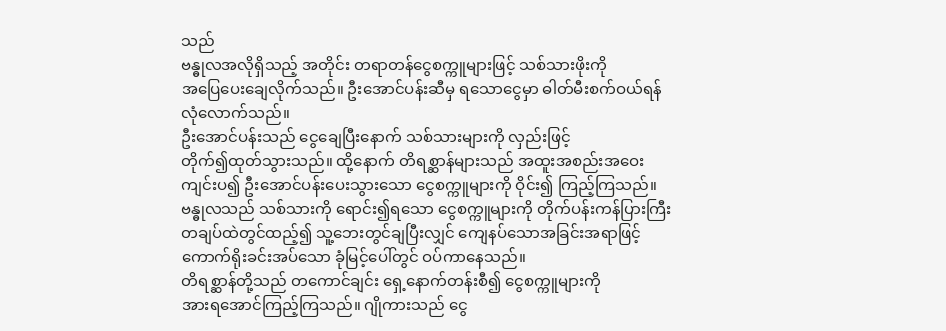သည်
ဗန္ဓုလအလိုရှိသည့် အတိုင်း တရာတန်ငွေစက္ကူများဖြင့် သစ်သားဖိုးကို
အပြေပေးချေလိုက်သည်။ ဦးအောင်ပန်းဆီမှ ရသောငွေမှာ ဓါတ်မီးစက်ဝယ်ရန်
လုံလောက်သည်။
ဦးအောင်ပန်းသည် ငွေချေပြီးနောက် သစ်သားများကို လှည်းဖြင့်
တိုက်၍ထုတ်သွားသည်။ ထို့နောက် တိရစ္ဆာန်များသည် အထူးအစည်းအဝေး
ကျင်းပ၍ ဦးအောင်ပန်းပေးသွားသော ငွေစက္ကူများကို ဝိုင်း၍ ကြည့်ကြသည်။
ဗန္ဓုလသည် သစ်သားကို ရောင်း၍ရသော ငွေစက္ကူများကို တိုက်ပန်းကန်ပြားကြီး
တချပ်ထဲတွင်ထည့်၍ သူ့ဘေးတွင်ချပြီးလျှင် ကျေနပ်သောအခြင်းအရာဖြင့်
ကောက်ရိုးခင်းအပ်သော ခုံမြင့်ပေါ်တွင် ဝပ်ကာနေသည်။
တိရစ္ဆာန်တို့သည် တကောင်ချင်း ရှေ့နောက်တန်းစီ၍ ငွေစက္ကူများကို
အားရအောင်ကြည့်ကြသည်။ ဂျိုကားသည် ငွေ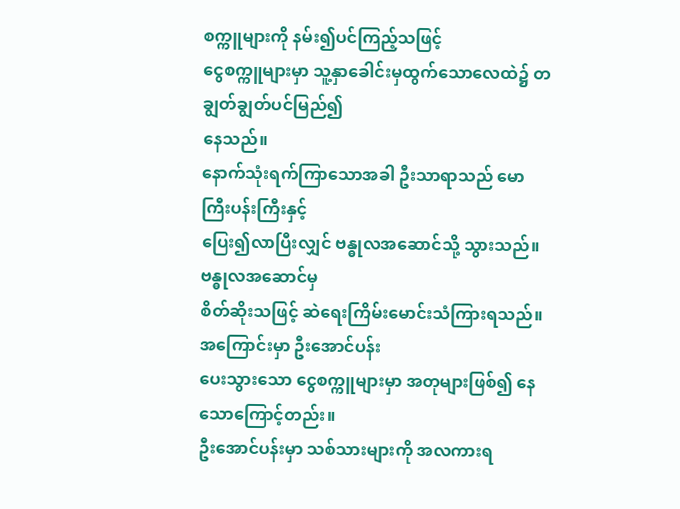စက္ကူများကို နမ်း၍ပင်ကြည့်သဖြင့်
ငွေစက္ကူများမှာ သူ့နှာခေါင်းမှထွက်သောလေထဲ၌ တချွတ်ချွတ်ပင်မြည်၍
နေသည်။
နောက်သုံးရက်ကြာသောအခါ ဦးသာရာသည် မောကြီးပန်းကြီးနှင့်
ပြေး၍လာပြီးလျှင် ဗန္ဓုလအဆောင်သို့ သွားသည်။ ဗန္ဓုလအဆောင်မှ
စိတ်ဆိုးသဖြင့် ဆဲရေးကြိမ်းမောင်းသံကြားရသည်။ အကြောင်းမှာ ဦးအောင်ပန်း
ပေးသွားသော ငွေစက္ကူများမှာ အတုများဖြစ်၍ နေသောကြောင့်တည်း။
ဦးအောင်ပန်းမှာ သစ်သားများကို အလကားရ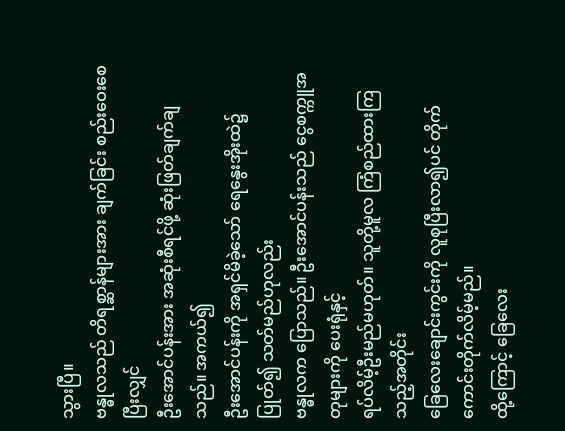သွားပြီ။
ဗန္ဓုလသည် တိရစ္ဆာန်များအား ချက်ခြင်း စည်းဝေးစေပြီးလျှင်
ဦးအောင်ပန်းအား အဆုံးစီရင်ဖို့ ဆုံးဖြတ်ချက်ချသည်။ အကယ်၍
ဦးအောင်ပန်းကို အရှင်မိခဲ့သော် ရေနွေးအိုးထဲ၌ ပြုတ်၍ သတ်မည်ဟုလည်း
ဗန္ဓုလက ပြောသည်။ ဦးအောင်ပန်းသည် ငွေစက္ကူအတုများကို ပေးရုံနှင့်
ရပ်လိမ့်ဦးမည်မဟုတ်။ သူတို့မူလ ကြံစည်ထားကြသည့်အတိုင်း
ခြေလေးချောင်းကွင်းကို လူစုပြီးလာ၍ပင် တိုက်ကောင်းတိုက်လိမ့်မည်။
ထို့ကြောင့် ခြေလေး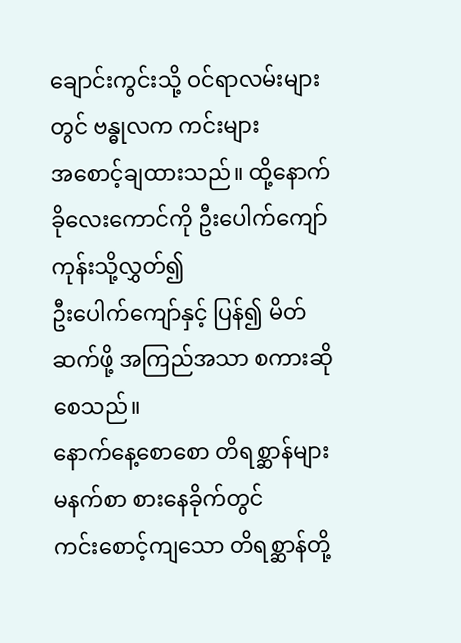ချောင်းကွင်းသို့ ဝင်ရာလမ်းများတွင် ဗန္ဓုလက ကင်းများ
အစောင့်ချထားသည်။ ထို့နောက် ခိုလေးကောင်ကို ဦးပေါက်ကျော်ကုန်းသို့လွှတ်၍
ဦးပေါက်ကျော်နှင့် ပြန်၍ မိတ်ဆက်ဖို့ အကြည်အသာ စကားဆိုစေသည်။
နောက်နေ့စောစော တိရစ္ဆာန်များ မနက်စာ စားနေခိုက်တွင်
ကင်းစောင့်ကျသော တိရစ္ဆာန်တို့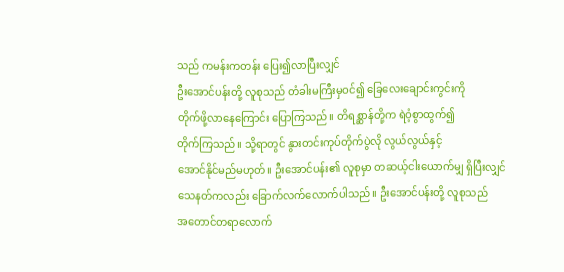သည် ကမန်းကတန်း ပြေး၍လာပြီးလျှင်
ဦးအောင်ပန်းတို့ လူစုသည် တံခါးမကြီးမှဝင်၍ ခြေလေးချောင်းကွင်းကို
တိုက်ဖို့လာနေကြောင်း ပြောကြသည်။ တိရစ္ဆာန်တို့က ရဲဝံ့စွာထွက်၍
တိုက်ကြသည်။ သို့ရာတွင် နွားတင်းကုပ်တိုက်ပွဲလို လွယ်လွယ်နှင့်
အောင်နိုင်မည်မဟုတ်။ ဦးအောင်ပန်း၏ လူစုမှာ တဆယ့်ငါးယောက်မျှ ရှိပြီးလျှင်
သေနတ်ကလည်း ခြောက်လက်လောက်ပါသည်။ ဦးအောင်ပန်းတို့ လူစုသည်
အတောင်တရာလောက်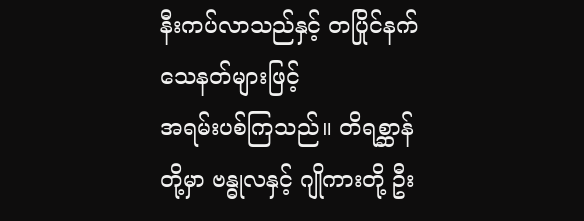နီးကပ်လာသည်နှင့် တပြိုင်နက် သေနတ်များဖြင့်
အရမ်းပစ်ကြသည်။ တိရစ္ဆာန်တို့မှာ ဗန္ဓုလနှင့် ဂျိုကားတို့ ဦး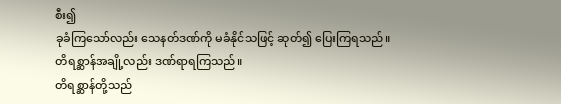စီး၍
ခုခံကြသော်လည်း သေနတ်ဒဏ်ကို မခံနိုင်သဖြင့် ဆုတ်၍ ပြေးကြရသည်။
တိရစ္ဆာန်အချို့လည်း ဒဏ်ရာရကြသည်။
တိရစ္ဆာန်တို့သည်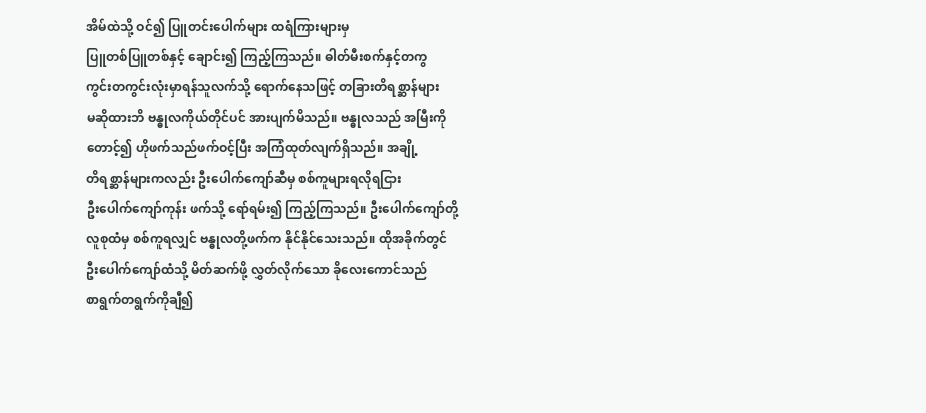အိမ်ထဲသို့ ဝင်၍ ပြူတင်းပေါက်များ ထရံကြားများမှ
ပြူတစ်ပြူတစ်နှင့် ချောင်း၍ ကြည့်ကြသည်။ ဓါတ်မီးစက်နှင့်တကွ
ကွင်းတကွင်းလုံးမှာရန်သူလက်သို့ ရောက်နေသဖြင့် တခြားတိရစ္ဆာန်များ
မဆိုထားဘိ ဗန္ဓုလကိုယ်တိုင်ပင် အားပျက်မိသည်။ ဗန္ဓုလသည် အမြီးကို
တောင့်၍ ဟိုဖက်သည်ဖက်ဝင့်ပြီး အကြံထုတ်လျက်ရှိသည်။ အချို့
တိရစ္ဆာန်များကလည်း ဦးပေါက်ကျော်ဆီမှ စစ်ကူများရလိုရငြား
ဦးပေါက်ကျော်ကုန်း ဖက်သို့ ရော်ရမ်း၍ ကြည့်ကြသည်။ ဦးပေါက်ကျော်တို့
လူစုထံမှ စစ်ကူရလျှင် ဗန္ဓုလတို့ဖက်က နိုင်နိုင်သေးသည်။ ထိုအခိုက်တွင်
ဦးပေါက်ကျော်ထံသို့ မိတ်ဆက်ဖို့ လွှတ်လိုက်သော ခိုလေးကောင်သည်
စာရွက်တရွက်ကိုချီ၍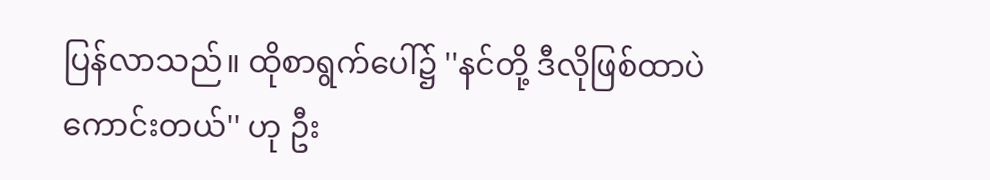ပြန်လာသည်။ ထိုစာရွက်ပေါ်၌ ''နင်တို့ ဒီလိုဖြစ်ထာပဲ
ကောင်းတယ်'' ဟု ဦး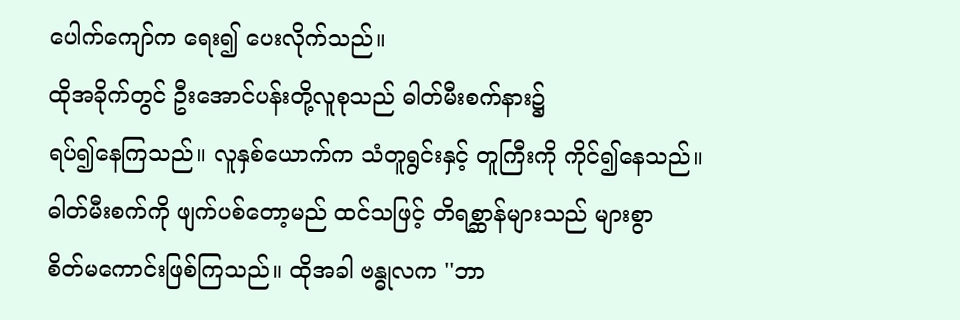ပေါက်ကျော်က ရေး၍ ပေးလိုက်သည်။
ထိုအခိုက်တွင် ဦးအောင်ပန်းတို့လူစုသည် ဓါတ်မီးစက်နား၌
ရပ်၍နေကြသည်။ လူနှစ်ယောက်က သံတူရွင်းနှင့် တူကြီးကို ကိုင်၍နေသည်။
ဓါတ်မီးစက်ကို ဖျက်ပစ်တော့မည် ထင်သဖြင့် တိရစ္ဆာန်များသည် များစွာ
စိတ်မကောင်းဖြစ်ကြသည်။ ထိုအခါ ဗန္ဓုလက ''ဘာ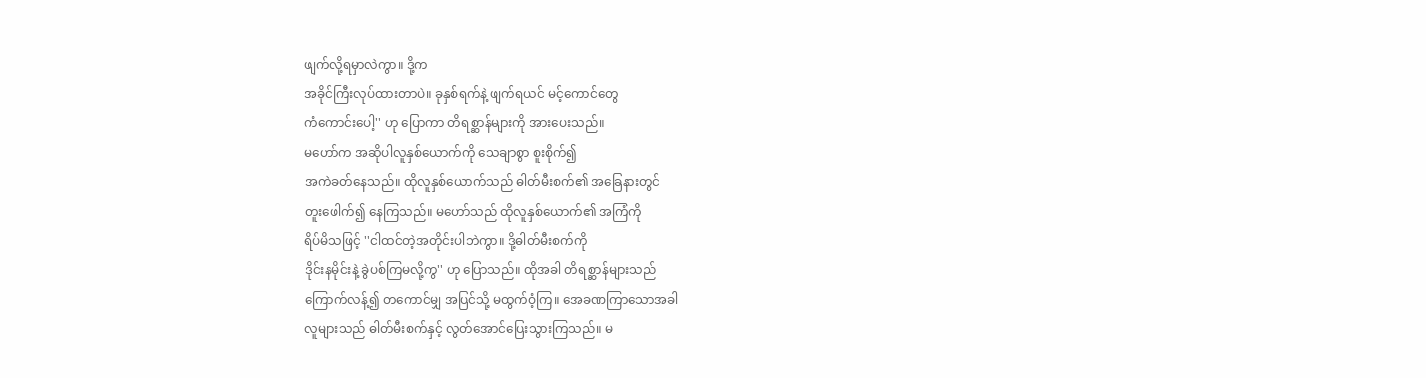ဖျက်လို့ရမှာလဲကွာ။ ဒို့က
အခိုင်ကြီးလုပ်ထားတာပဲ။ ခုနှစ်ရက်နဲ့ ဖျက်ရယင် မင့်ကောင်တွေ
ကံကောင်းပေါ့'' ဟု ပြောကာ တိရစ္ဆာန်များကို အားပေးသည်။
မဟော်က အဆိုပါလူနှစ်ယောက်ကို သေချာစွာ စူးစိုက်၍
အကဲခတ်နေသည်။ ထိုလူနှစ်ယောက်သည် ဓါတ်မီးစက်၏ အခြေနားတွင်
တူးဖေါက်၍ နေကြသည်။ မဟော်သည် ထိုလူနှစ်ယောက်၏ အကြံကို
ရိပ်မိသဖြင့် ''ငါထင်တဲ့အတိုင်းပါဘဲကွာ။ ဒို့ဓါတ်မီးစက်ကို
ဒိုင်းနမိုင်းနဲ့ ခွဲပစ်ကြမလို့ကွ'' ဟု ပြောသည်။ ထိုအခါ တိရစ္ဆာန်များသည်
ကြောက်လန့်၍ တကောင်မျှ အပြင်သို့ မထွက်ဝံ့ကြ။ အေခဏကြာသောအခါ
လူများသည် ဓါတ်မီးစက်နှင့် လွတ်အောင်ပြေးသွားကြသည်။ မ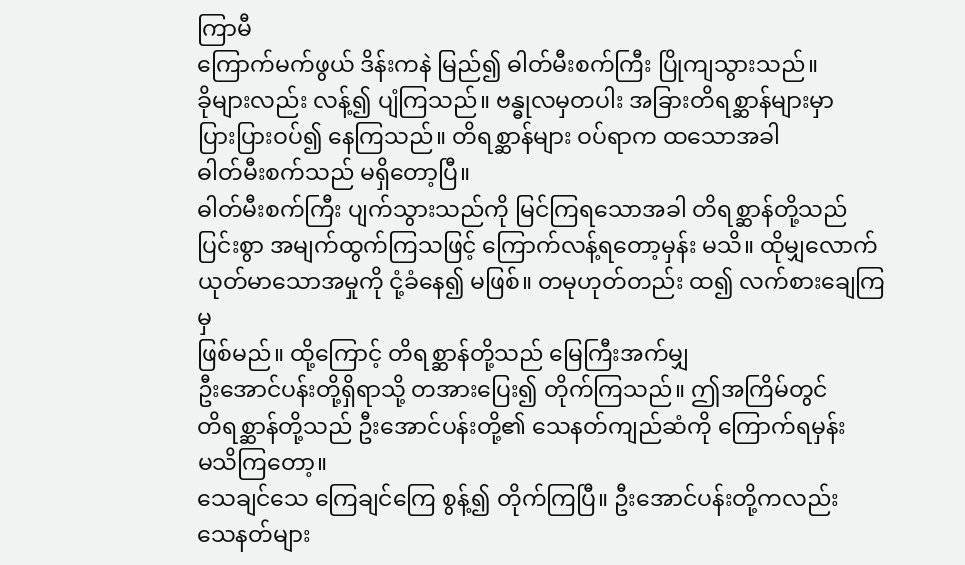ကြာမီ
ကြောက်မက်ဖွယ် ဒိန်းကနဲ မြည်၍ ဓါတ်မီးစက်ကြီး ပြိုကျသွားသည်။
ခိုများလည်း လန့်၍ ပျံကြသည်။ ဗန္ဓုလမှတပါး အခြားတိရစ္ဆာန်များမှာ
ပြားပြားဝပ်၍ နေကြသည်။ တိရစ္ဆာန်များ ဝပ်ရာက ထသောအခါ
ဓါတ်မီးစက်သည် မရှိတော့ပြီ။
ဓါတ်မီးစက်ကြီး ပျက်သွားသည်ကို မြင်ကြရသောအခါ တိရစ္ဆာန်တို့သည်
ပြင်းစွာ အမျက်ထွက်ကြသဖြင့် ကြောက်လန့်ရတော့မှန်း မသိ။ ထိုမျှလောက်
ယုတ်မာသောအမှုကို ငုံ့ခံနေ၍ မဖြစ်။ တမုဟုတ်တည်း ထ၍ လက်စားချေကြမှ
ဖြစ်မည်။ ထို့ကြောင့် တိရစ္ဆာန်တို့သည် မြေကြီးအက်မျှ
ဦးအောင်ပန်းတို့ရှိရာသို့ တအားပြေး၍ တိုက်ကြသည်။ ဤအကြိမ်တွင်
တိရစ္ဆာန်တို့သည် ဦးအောင်ပန်းတို့၏ သေနတ်ကျည်ဆံကို ကြောက်ရမှန်း
မသိကြတော့။
သေချင်သေ ကြေချင်ကြေ စွန့်၍ တိုက်ကြပြီ။ ဦးအောင်ပန်းတို့ကလည်း
သေနတ်များ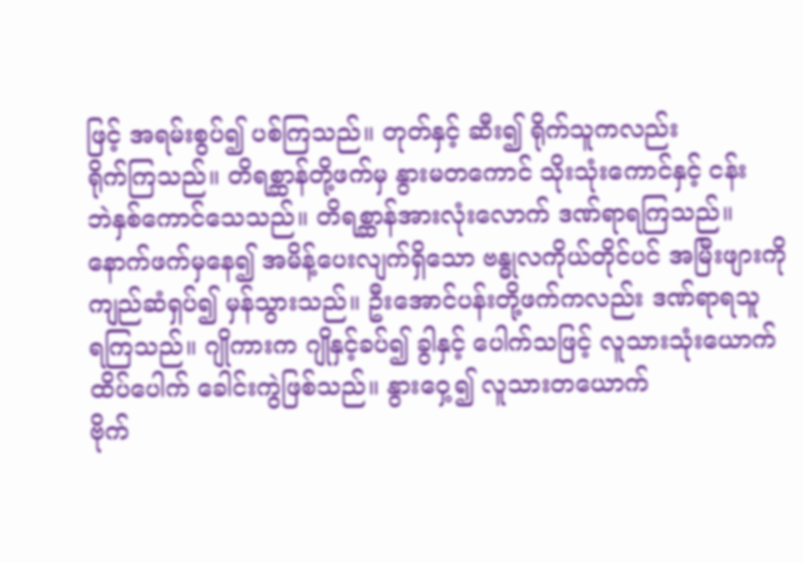ဖြင့် အရမ်းစွပ်၍ ပစ်ကြသည်။ တုတ်နှင့် ဆီး၍ ရိုက်သူကလည်း
ရိုက်ကြသည်။ တိရစ္ဆာန်တို့ဖက်မှ နွားမတကောင် သိုးသုံးကောင်နှင့် ငန်း
ဘဲနှစ်ကောင်သေသည်။ တိရစ္ဆာန်အားလုံးလောက် ဒဏ်ရာရကြသည်။
နောက်ဖက်မှနေ၍ အမိန့်ပေးလျက်ရှိသော ဗန္ဓုလကိုယ်တိုင်ပင် အမြီးဖျားကို
ကျည်ဆံရှပ်၍ မှန်သွားသည်။ ဦးအောင်ပန်းတို့ဖက်ကလည်း ဒဏ်ရာရသူ
ရကြသည်။ ဂျိုကားက ဂျိုနှင့်ခပ်၍ ခွါနှင့် ပေါက်သဖြင့် လူသားသုံးယောက်
ထိပ်ပေါက် ခေါင်းကွဲဖြစ်သည်။ နွားဝှေ့၍ လူသားတယောက်
ဗိုက်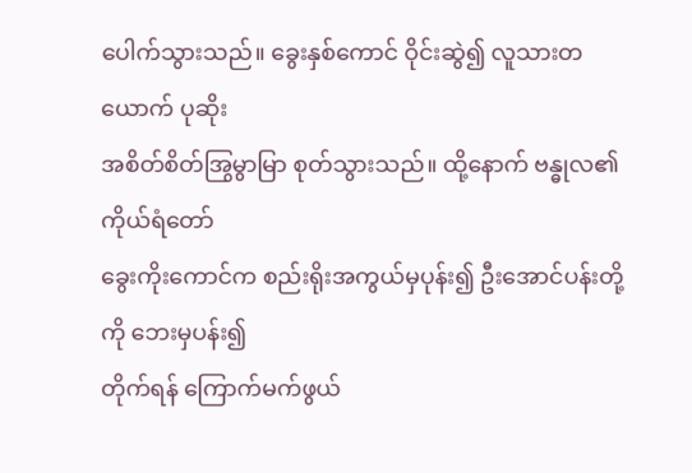ပေါက်သွားသည်။ ခွေးနှစ်ကောင် ဝိုင်းဆွဲ၍ လူသားတယောက် ပုဆိုး
အစိတ်စိတ်အြွမွာမြာ စုတ်သွားသည်။ ထို့နောက် ဗန္ဓုလ၏ ကိုယ်ရံတော်
ခွေးကိုးကောင်က စည်းရိုးအကွယ်မှပုန်း၍ ဦးအောင်ပန်းတို့ကို ဘေးမှပန်း၍
တိုက်ရန် ကြောက်မက်ဖွယ်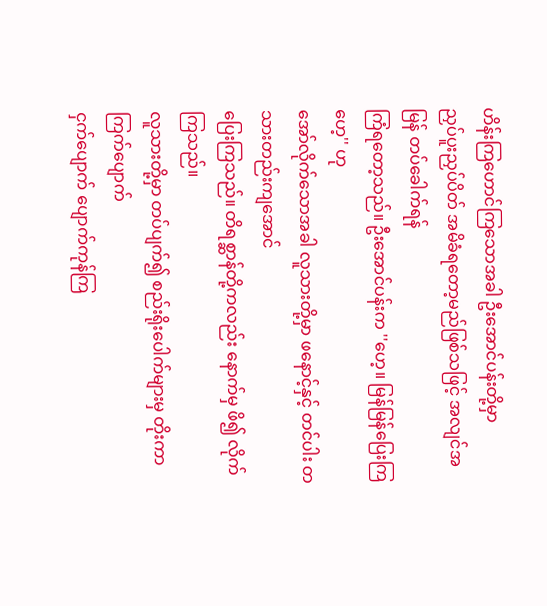ဟိန်းကြဟောင်ကြသောအခါ ဦးအောင်ပန်းတို့မှာ
ညှပ်ပူးညှပ်ပိတ် အမိခံရတော့မည်ဖြစ်သဖြင့် အလျင်အမြန် တပ်ခေါက်ရန်
ကြံရတော့သည်။ ဦးအောင်ပန်းက ''ဟေ့။ မြန်မြန်ပြေးကြဟေ့'' ဟု
အော်လိုက်သောအခါ လူသားတို့မှာ ဖနောင့်နှင့် တင်ပါး တသားတည်းကျအောင်
ပြေးကြသည်။ တိရစ္ဆာန်တို့ကလည်း နောက်မှ ဖိ၍ လိုက်ကြသည်။
လူသားတို့မှာ တပ်ပျက်၍ စည်းရိုးပေါက်များမှ တိုးကာ ကြက်ပျောက်
ငှက်ပျောက် ပျောက်ကုန်ကြ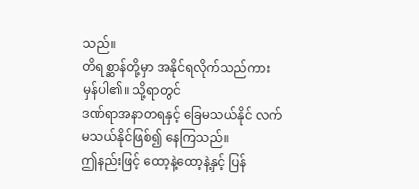သည်။
တိရစ္ဆာန်တို့မှာ အနိုင်ရလိုက်သည်ကား မှန်ပါ၏။ သို့ရာတွင်
ဒဏ်ရာအနာတရနှင့် ခြေမသယ်နိုင် လက်မသယ်နိုင်ဖြစ်၍ နေကြသည်။
ဤနည်းဖြင့် ထော့နဲ့ထော့နဲ့နှင့် ပြန်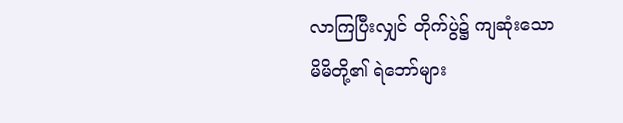လာကြပြီးလျှင် တိုက်ပွဲ၌ ကျဆုံးသော
မိမိတို့၏ ရဲဘော်များ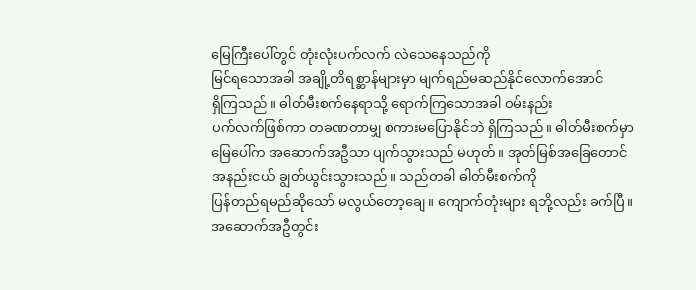မြေကြီးပေါ်တွင် တုံးလုံးပက်လက် လဲသေနေသည်ကို
မြင်ရသောအခါ အချို့တိရစ္ဆာန်များမှာ မျက်ရည်မဆည်နိုင်လောက်အောင်
ရှိကြသည်။ ဓါတ်မီးစက်နေရာသို့ ရောက်ကြသောအခါ ဝမ်းနည်း
ပက်လက်ဖြစ်ကာ တခဏတာမျှ စကားမပြောနိုင်ဘဲ ရှိကြသည်။ ဓါတ်မီးစက်မှာ
မြေပေါ်က အဆောက်အဦသာ ပျက်သွားသည် မဟုတ်။ အုတ်မြစ်အခြေတောင်
အနည်းငယ် ချွတ်ယွင်းသွားသည်။ သည်တခါ ဓါတ်မီးစက်ကို
ပြန်တည်ရမည်ဆိုသော် မလွယ်တော့ချေ။ ကျောက်တုံးများ ရဘို့လည်း ခက်ပြီ။
အဆောက်အဦတွင်း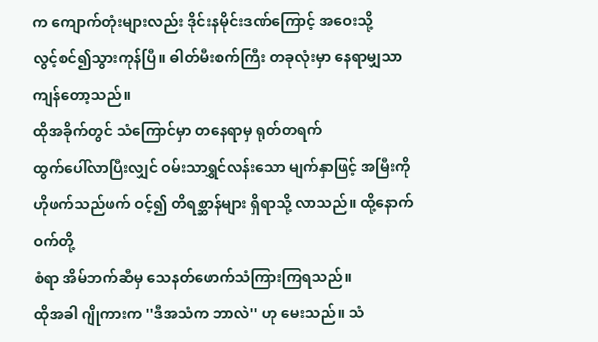က ကျောက်တုံးများလည်း ဒိုင်းနမိုင်းဒဏ်ကြောင့် အဝေးသို့
လွင့်စင်၍သွားကုန်ပြီ။ ဓါတ်မီးစက်ကြီး တခုလုံးမှာ နေရာမျှသာ
ကျန်တော့သည်။
ထိုအခိုက်တွင် သံကြောင်မှာ တနေရာမှ ရုတ်တရက်
ထွက်ပေါ်လာပြီးလျှင် ဝမ်းသာရွှင်လန်းသော မျက်နှာဖြင့် အမြီးကို
ဟိုဖက်သည်ဖက် ဝင့်၍ တိရစ္ဆာန်များ ရှိရာသို့ လာသည်။ ထို့နောက် ဝက်တို့
စံရာ အိမ်ဘက်ဆီမှ သေနတ်ဖောက်သံကြားကြရသည်။
ထိုအခါ ဂျိုကားက ''ဒီအသံက ဘာလဲ'' ဟု မေးသည်။ သံ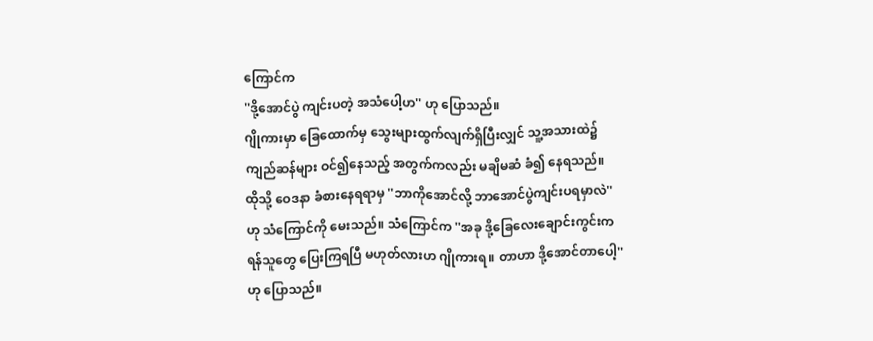ကြောင်က
''ဒို့အောင်ပွဲ ကျင်းပတဲ့ အသံပေါ့ဟ'' ဟု ပြောသည်။
ဂျိုကားမှာ ခြေထောက်မှ သွေးများထွက်လျက်ရှိပြီးလျှင် သူ့အသားထဲ၌
ကျည်ဆန်များ ဝင်၍နေသည့် အတွက်ကလည်း မချိမဆံ ခံ၍ နေရသည်။
ထိုသို့ ဝေဒနာ ခံစားနေရရာမှ ''ဘာကိုအောင်လို့ ဘာအောင်ပွဲကျင်းပရမှာလဲ''
ဟု သံကြောင်ကို မေးသည်။ သံကြောင်က ''အခု ဒို့ခြေလေးချောင်းကွင်းက
ရန်သူတွေ ပြေးကြရပြီ မဟုတ်လားဟ ဂျိုကားရ။ တာဟာ ဒို့အောင်တာပေါ့''
ဟု ပြောသည်။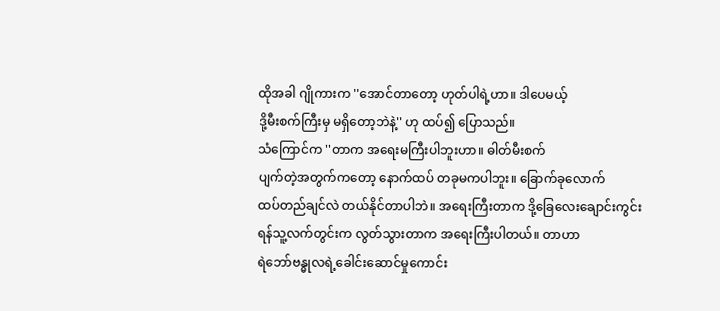ထိုအခါ ဂျိုကားက ''အောင်တာတော့ ဟုတ်ပါရဲ့ဟာ။ ဒါပေမယ့်
ဒို့မီးစက်ကြီးမှ မရှိတော့ဘဲနဲ့'' ဟု ထပ်၍ ပြောသည်။
သံကြောင်က ''တာက အရေးမကြီးပါဘူးဟာ။ ဓါတ်မီးစက်
ပျက်တဲ့အတွက်ကတော့ နောက်ထပ် တခုမကပါဘူး။ ခြောက်ခုလောက်
ထပ်တည်ချင်လဲ တယ်နိုင်တာပါဘဲ။ အရေးကြီးတာက ဒို့ခြေလေးချောင်းကွင်း
ရန်သူ့လက်တွင်းက လွတ်သွားတာက အရေးကြီးပါတယ်။ တာဟာ
ရဲဘော်ဗန္ဓုလရဲ့ခေါင်းဆောင်မှုကောင်း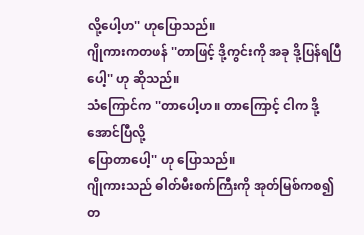လို့ပေါ့ဟ'' ဟုပြောသည်။
ဂျိုကားကတဖန် ''တာဖြင့် ဒို့ကွင်းကို အခု ဒို့ပြန်ရပြီပေါ့'' ဟု ဆိုသည်။
သံကြောင်က ''တာပေါ့ဟ။ တာကြောင့် ငါက ဒို့အောင်ပြီလို့
ပြောတာပေါ့'' ဟု ပြောသည်။
ဂျိုကားသည် ဓါတ်မီးစက်ကြီးကို အုတ်မြစ်ကစ၍ တ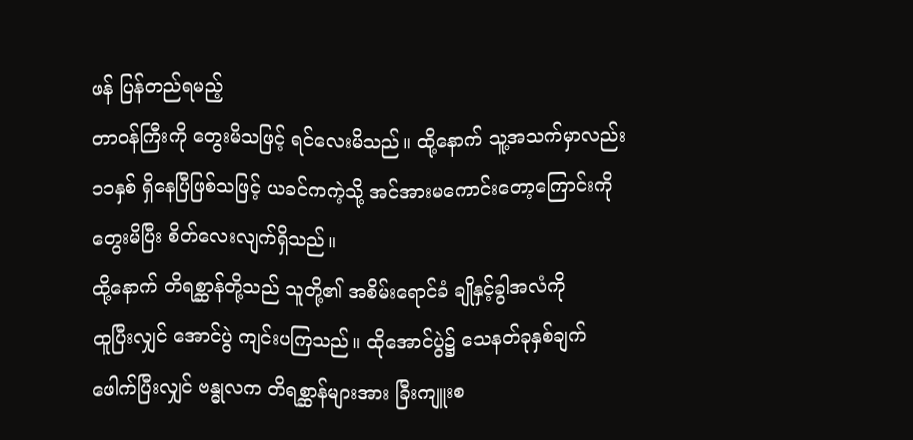ဖန် ပြန်တည်ရမည့်
တာဝန်ကြီးကို တွေးမိသဖြင့် ရင်လေးမိသည်။ ထို့နောက် သူ့အသက်မှာလည်း
၁၁နှစ် ရှိနေပြီဖြစ်သဖြင့် ယခင်ကကဲ့သို့ အင်အားမကောင်းတော့ကြောင်းကို
တွေးမိပြီး စိတ်လေးလျက်ရှိသည်။
ထို့နောက် တိရစ္ဆာန်တို့သည် သူတို့၏ အစိမ်းရောင်ခံ ချိုနှင့်ခွါအလံကို
ထူပြီးလျှင် အောင်ပွဲ ကျင်းပကြသည်။ ထိုအောင်ပွဲ၌ သေနတ်ခုနှစ်ချက်
ဖေါက်ပြီးလျှင် ဗန္ဓုလက တိရစ္ဆာန်များအား ခြီးကျူးစ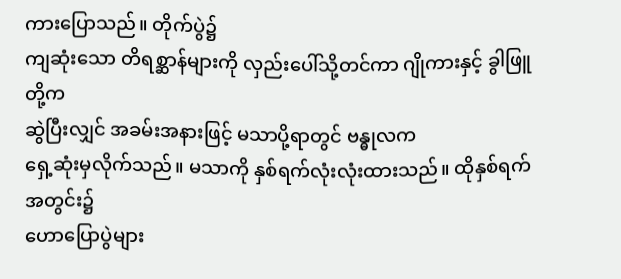ကားပြောသည်။ တိုက်ပွဲ၌
ကျဆုံးသော တိရစ္ဆာန်များကို လှည်းပေါ်သို့တင်ကာ ဂျိုကားနှင့် ခွါဖြူတို့က
ဆွဲပြီးလျှင် အခမ်းအနားဖြင့် မသာပို့ရာတွင် ဗန္ဓုလက
ရှေ့ဆုံးမှလိုက်သည်။ မသာကို နှစ်ရက်လုံးလုံးထားသည်။ ထိုနှစ်ရက်အတွင်း၌
ဟောပြောပွဲများ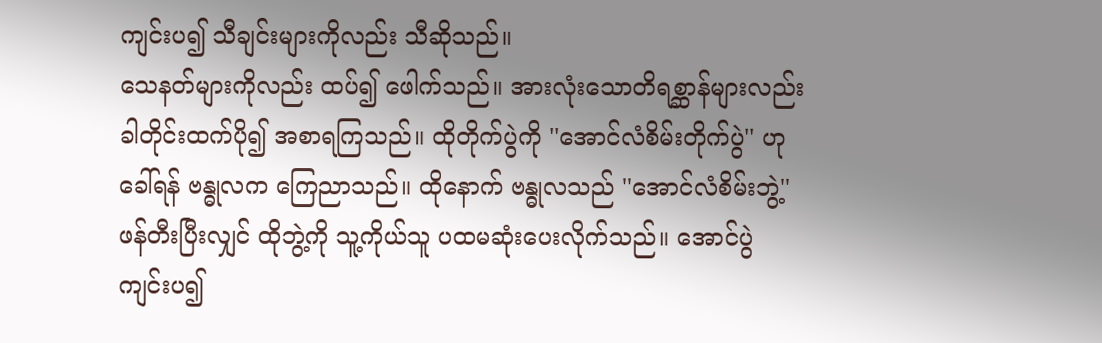ကျင်းပ၍ သီချင်းများကိုလည်း သီဆိုသည်။
သေနတ်များကိုလည်း ထပ်၍ ဖေါက်သည်။ အားလုံးသောတိရစ္ဆာန်များလည်း
ခါတိုင်းထက်ပို၍ အစာရကြသည်။ ထိုတိုက်ပွဲကို ''အောင်လံစိမ်းတိုက်ပွဲ'' ဟု
ခေါ်ရန် ဗန္ဓုလက ကြေညာသည်။ ထိုနောက် ဗန္ဓုလသည် ''အောင်လံစိမ်းဘွဲ့''
ဖန်တီးပြီးလျှင် ထိုဘွဲ့ကို သူ့ကိုယ်သူ ပထမဆုံးပေးလိုက်သည်။ အောင်ပွဲ
ကျင်းပ၍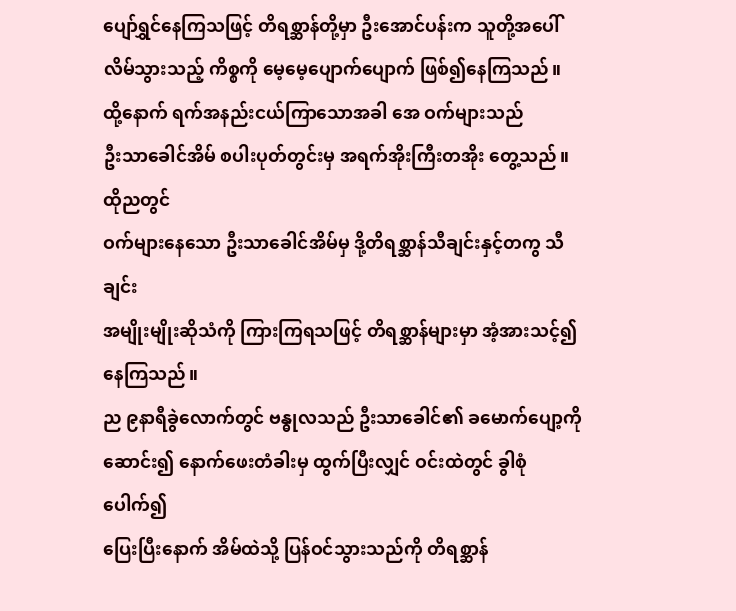ပျော်ရွှင်နေကြသဖြင့် တိရစ္ဆာန်တို့မှာ ဦးအောင်ပန်းက သူတို့အပေါ်
လိမ်သွားသည့် ကိစ္စကို မေ့မေ့ပျောက်ပျောက် ဖြစ်၍နေကြသည်။
ထို့နောက် ရက်အနည်းငယ်ကြာသောအခါ အေ ဝက်များသည်
ဦးသာခေါင်အိမ် စပါးပုတ်တွင်းမှ အရက်အိုးကြီးတအိုး တွေ့သည်။ ထိုညတွင်
ဝက်များနေသော ဦးသာခေါင်အိမ်မှ ဒို့တိရစ္ဆာန်သီချင်းနှင့်တကွ သီချင်း
အမျိုးမျိုးဆိုသံကို ကြားကြရသဖြင့် တိရစ္ဆာန်များမှာ အံ့အားသင့်၍ နေကြသည်။
ည ၉နာရီခွဲလောက်တွင် ဗန္ဓုလသည် ဦးသာခေါင်၏ ခမောက်ပျော့ကို
ဆောင်း၍ နောက်ဖေးတံခါးမှ ထွက်ပြီးလျှင် ဝင်းထဲတွင် ခွါစုံပေါက်၍
ပြေးပြီးနောက် အိမ်ထဲသို့ ပြန်ဝင်သွားသည်ကို တိရစ္ဆာန်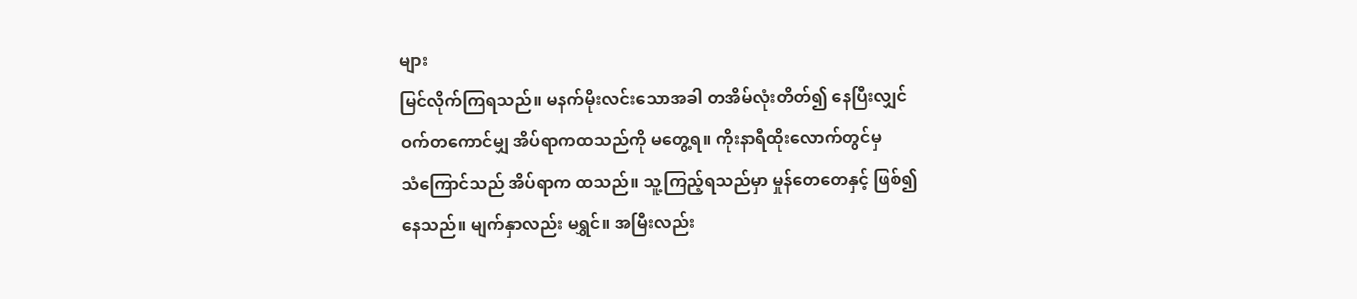များ
မြင်လိုက်ကြရသည်။ မနက်မိုးလင်းသောအခါ တအိမ်လုံးတိတ်၍ နေပြီးလျှင်
ဝက်တကောင်မျှ အိပ်ရာကထသည်ကို မတွေ့ရ။ ကိုးနာရီထိုးလောက်တွင်မှ
သံကြောင်သည် အိပ်ရာက ထသည်။ သူ့ကြည့်ရသည်မှာ မှုန်တေတေနှင့် ဖြစ်၍
နေသည်။ မျက်နှာလည်း မရွှင်။ အမြီးလည်း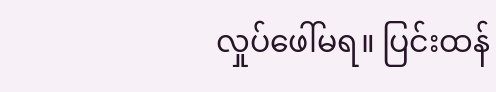လှုပ်ဖေါ်မရ။ ပြင်းထန်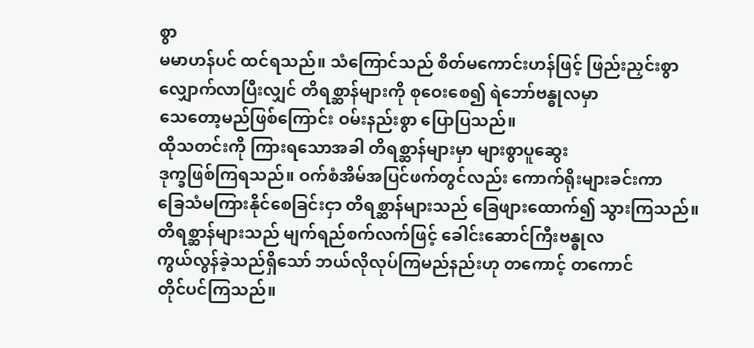စွာ
မမာဟန်ပင် ထင်ရသည်။ သံကြောင်သည် စိတ်မကောင်းဟန်ဖြင့် ဖြည်းညှင်းစွာ
လျှောက်လာပြီးလျှင် တိရစ္ဆာန်များကို စုဝေးစေ၍ ရဲဘော်ဗန္ဓုလမှာ
သေတော့မည်ဖြစ်ကြောင်း ဝမ်းနည်းစွာ ပြောပြသည်။
ထိုသတင်းကို ကြားရသောအခါ တိရစ္ဆာန်များမှာ များစွာပူဆွေး
ဒုက္ခဖြစ်ကြရသည်။ ဝက်စံအိမ်အပြင်ဖက်တွင်လည်း ကောက်ရိုးများခင်းကာ
ခြေသံမကြားနိုင်စေခြင်းငှာ တိရစ္ဆာန်များသည် ခြေဖျားထောက်၍ သွားကြသည်။
တိရစ္ဆာန်များသည် မျက်ရည်စက်လက်ဖြင့် ခေါင်းဆောင်ကြီးဗန္ဓုလ
ကွယ်လွန်ခဲ့သည်ရှိသော် ဘယ်လိုလုပ်ကြမည်နည်းဟု တကောင့် တကောင်
တိုင်ပင်ကြသည်။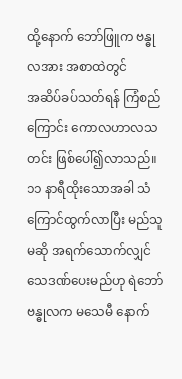ထို့နောက် ဘော်ဖြူက ဗန္ဓုလအား အစာထဲတွင်
အဆိပ်ခပ်သတ်ရန် ကြံစည်ကြောင်း ကောလဟာလသတင်း ဖြစ်ပေါ်၍လာသည်။
၁၁ နာရီထိုးသောအခါ သံကြောင်ထွက်လာပြီး မည်သူမဆို အရက်သောက်လျှင်
သေဒဏ်ပေးမည်ဟု ရဲဘော်ဗန္ဓုလက မသေမီ နောက်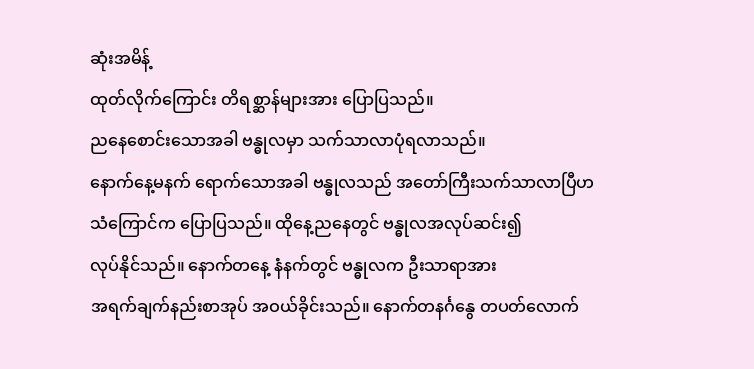ဆုံးအမိန့်
ထုတ်လိုက်ကြောင်း တိရစ္ဆာန်များအား ပြောပြသည်။
ညနေစောင်းသောအခါ ဗန္ဓုလမှာ သက်သာလာပုံရလာသည်။
နောက်နေ့မနက် ရောက်သောအခါ ဗန္ဓုလသည် အတော်ကြီးသက်သာလာပြီဟ
သံကြောင်က ပြောပြသည်။ ထိုနေ့ညနေတွင် ဗန္ဓုလအလုပ်ဆင်း၍
လုပ်နိုင်သည်။ နောက်တနေ့ နံနက်တွင် ဗန္ဓုလက ဦးသာရာအား
အရက်ချက်နည်းစာအုပ် အဝယ်ခိုင်းသည်။ နောက်တနင်္ဂနွေ တပတ်လောက်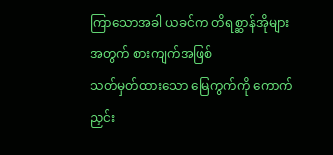ကြာသောအခါ ယခင်က တိရစ္ဆာန်အိုများအတွက် စားကျက်အဖြစ်
သတ်မှတ်ထားသော မြေကွက်ကို ကောက်ညှင်း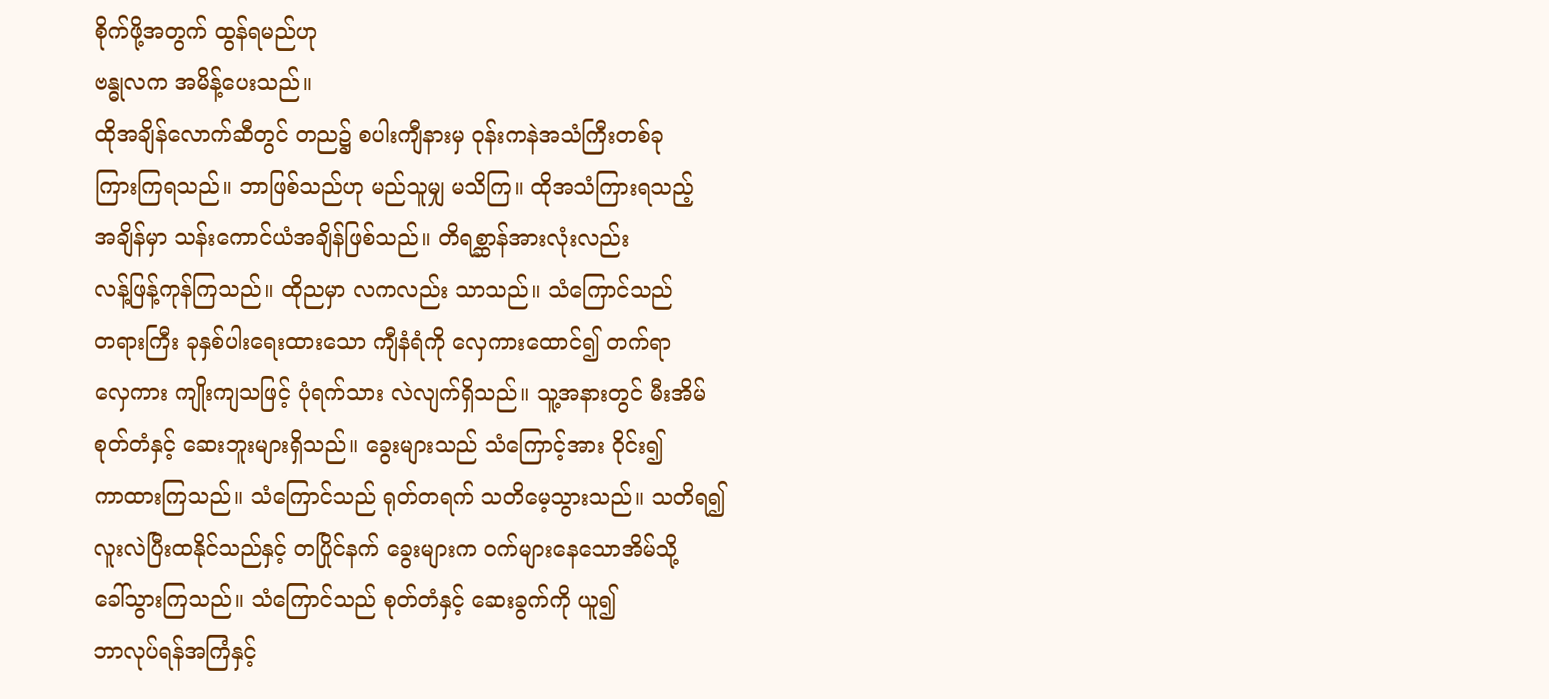စိုက်ဖို့အတွက် ထွန်ရမည်ဟု
ဗန္ဓုလက အမိန့်ပေးသည်။
ထိုအချိန်လောက်ဆီတွင် တည၌ စပါးကျီနားမှ ဝုန်းကနဲအသံကြီးတစ်ခု
ကြားကြရသည်။ ဘာဖြစ်သည်ဟု မည်သူမျှ မသိကြ။ ထိုအသံကြားရသည့်
အချိန်မှာ သန်းကောင်ယံအချိန်ဖြစ်သည်။ တိရစ္ဆာန်အားလုံးလည်း
လန့်ဖြန့်ကုန်ကြသည်။ ထိုညမှာ လကလည်း သာသည်။ သံကြောင်သည်
တရားကြီး ခုနှစ်ပါးရေးထားသော ကျီနံရံကို လှေကားထောင်၍ တက်ရာ
လှေကား ကျိုးကျသဖြင့် ပုံရက်သား လဲလျက်ရှိသည်။ သူ့အနားတွင် မီးအိမ်
စုတ်တံနှင့် ဆေးဘူးများရှိသည်။ ခွေးများသည် သံကြောင့်အား ဝိုင်း၍
ကာထားကြသည်။ သံကြောင်သည် ရုတ်တရက် သတိမေ့သွားသည်။ သတိရ၍
လူးလဲပြီးထနိုင်သည်နှင့် တပြိုင်နက် ခွေးများက ဝက်များနေသောအိမ်သို့
ခေါ်သွားကြသည်။ သံကြောင်သည် စုတ်တံနှင့် ဆေးခွက်ကို ယူ၍
ဘာလုပ်ရန်အကြံနှင့်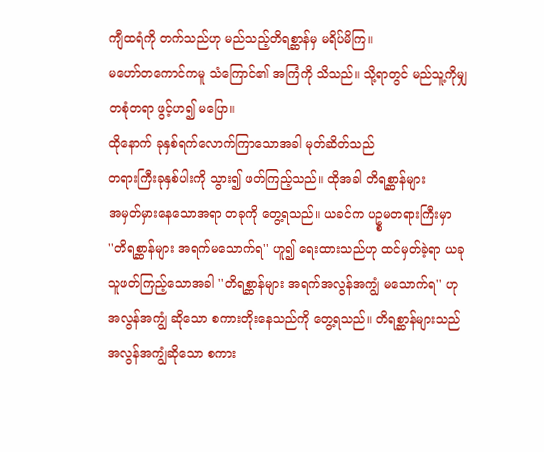ကျီထရံကို တက်သည်ဟု မည်သည့်တိရစ္ဆာန်မှ မရိပ်မိကြ။
မဟော်တကောင်ကမူ သံကြောင်၏ အကြံကို သိသည်။ သို့ရာတွင် မည်သူ့ကိုမျှ
တစုံတရာ ဖွင့်ဟ၍ မပြော။
ထိုနောက် ခုနှစ်ရက်လောက်ကြာသောအခါ မုတ်ဆိတ်သည်
တရားကြီးခုနှစ်ပါးကို သွား၍ ဖတ်ကြည့်သည်။ ထိုအခါ တိရစ္ဆာန်များ
အမှတ်မှားနေသောအရာ တခုကို တွေ့ရသည်။ ယခင်က ပဥ္စမတရားကြီးမှာ
''တိရစ္ဆာန်များ အရက်မသောက်ရ'' ဟူ၍ ရေးထားသည်ဟု ထင်မှတ်ခဲ့ရာ ယခု
သူဖတ်ကြည့်သောအခါ ''တိရစ္ဆာန်များ အရက်အလွန်အကျွံ မသောက်ရ'' ဟု
အလွန်အကျွံ ဆိုသော စကားတိုးနေသည်ကို တွေ့ရသည်။ တိရစ္ဆာန်များသည်
အလွန်အကျွံဆိုသော စကား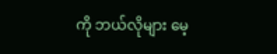ကို ဘယ်လိုများ မေ့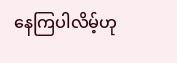နေကြပါလိမ့်ဟု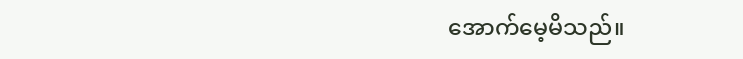အောက်မေ့မိသည်။